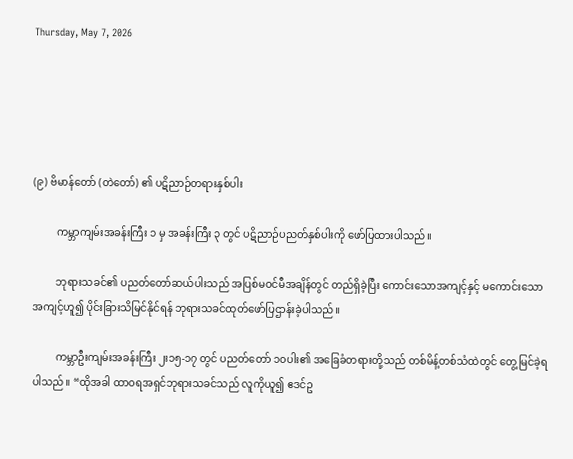Thursday, May 7, 2026





(၉) ဗိမာန်တော် (တဲတော်) ၏ ပဋိညာဉ်တရားနှစ်ပါး

         ကမ္ဘာကျမ်းအခန်းကြီး ၁ မှ အခန်းကြီး ၃ တွင် ပဋိညာဉ်ပညတ်နှစ်ပါးကို ဖော်ပြထားပါသည်။

         ဘုရားသခင်၏ ပညတ်တော်ဆယ်ပါးသည် အပြစ်မဝင်မီအချိန်တွင် တည်ရှိခဲ့ပြီး ကောင်းသောအကျင့်နှင့် မကောင်းသော အကျင့်ဟူ၍ ပိုင်းခြားသိမြင်နိုင်ရန် ဘုရားသခင်ထုတ်ဖော်ပြဌာန်းခဲ့ပါသည်။

         ကမ္ဘာဦးကျမ်းအခန်းကြီး ၂း၁၅-၁၇ တွင် ပညတ်တော် ၁၀ပါး၏ အခြေခံတရားတို့သည် တစ်မိန့်တစ်သံထဲတွင် တွေ့မြင်ခဲ့ရပါသည်။ “ထိုအခါ ထာ၀ရအရှင်ဘုရားသခင်သည် လူကိုယူ၍ ဧဒင်ဥ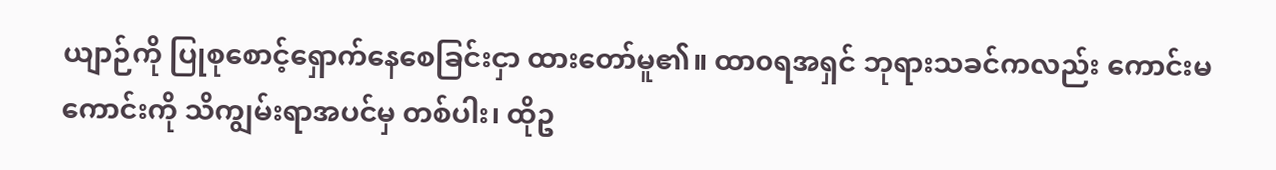ယျာဉ်ကို ပြုစုစောင့်ရှောက်နေစေခြင်းငှာ ထားတော်မူ၏။ ထာ၀ရအရှင် ဘုရားသခင်ကလည်း ကောင်းမကောင်းကို သိကျွမ်းရာအပင်မှ တစ်ပါး၊ ထိုဥ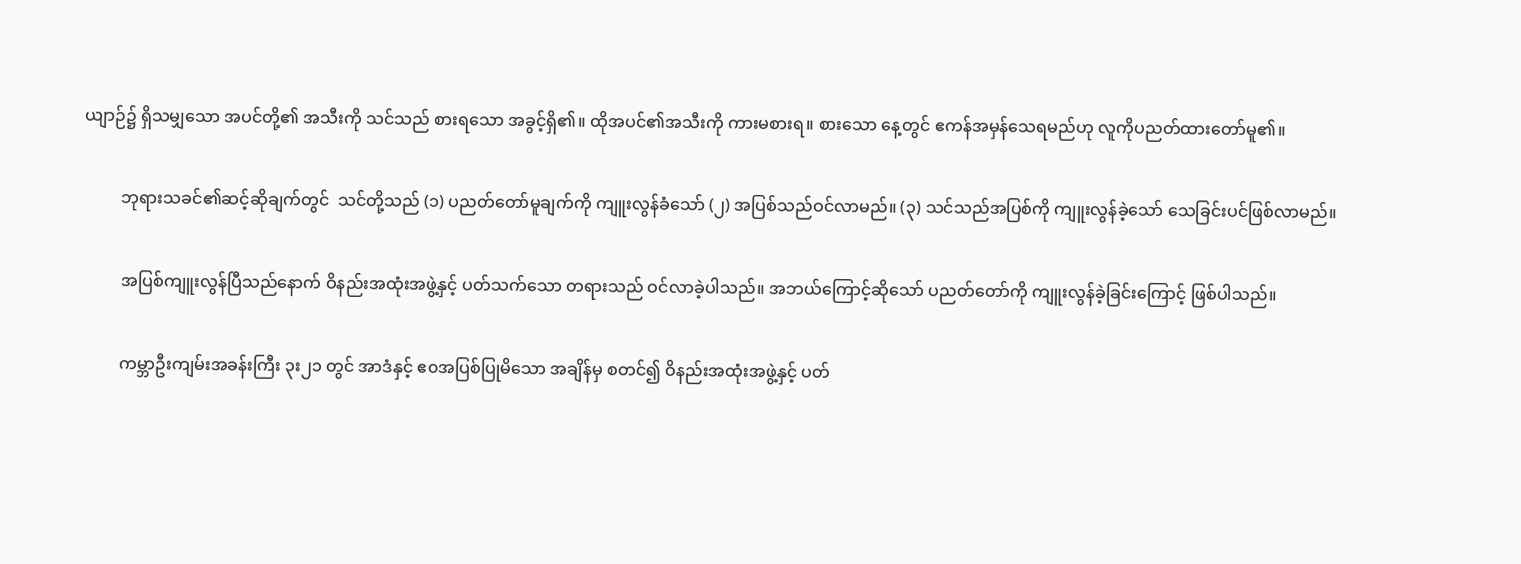ယျာဉ်၌ ရှိသမျှသော အပင်တို့၏ အသီးကို သင်သည် စားရသော အခွင့်ရှိ၏။ ထိုအပင်၏အသီးကို ကားမစားရ။ စားသော နေ့တွင် ဧကန်အမှန်သေရမည်ဟု လူကိုပညတ်ထားတော်မူ၏။

         ဘုရားသခင်၏ဆင့်ဆိုချက်တွင်  သင်တို့သည် (၁) ပညတ်တော်မူချက်ကို ကျူးလွန်ခံသော် (၂) အပြစ်သည်ဝင်လာမည်။ (၃) သင်သည်အပြစ်ကို ကျူးလွန်ခဲ့သော် သေခြင်းပင်ဖြစ်လာမည်။

         အပြစ်ကျူးလွန်ပြီသည်နောက် ဝိနည်းအထုံးအဖွဲ့နှင့် ပတ်သက်သော တရားသည် ဝင်လာခဲ့ပါသည်။ အဘယ်ကြောင့်ဆိုသော် ပညတ်တော်ကို ကျူးလွန်ခဲ့ခြင်းကြောင့် ဖြစ်ပါသည်။

         ကမ္ဘာဦးကျမ်းအခန်းကြီး ၃း၂၁ တွင် အာဒံနှင့် ဧ၀အပြစ်ပြုမိသော အချိန်မှ စတင်၍ ဝိနည်းအထုံးအဖွဲ့နှင့် ပတ်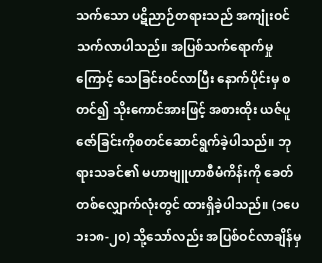သက်သော ပဋိညာဉ်တရားသည် အကျုံးဝင် သက်လာပါသည်။ အပြစ်သက်ရောက်မှုကြောင့် သေခြင်းဝင်လာပြီး နောက်ပိုင်းမှ စတင်၍ သိုးကောင်အားဖြင့် အစားထိုး ယဇ်ပူဇော်ခြင်းကိုစတင်ဆောင်ရွက်ခဲ့ပါသည်။ ဘုရားသခင်၏ မဟာဗျူဟာစီမံကိန်းကို ခေတ်တစ်လျှောက်လုံးတွင် ထားရှိခဲ့ပါသည်။ (၁ပေ ၁း၁၈-၂၀) သို့သော်လည်း အပြစ်ဝင်လာချိန်မှ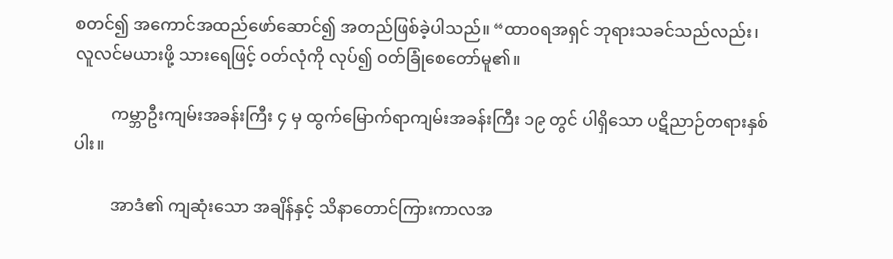စတင်၍ အကောင်အထည်ဖော်ဆောင်၍ အတည်ဖြစ်ခဲ့ပါသည်။ “ထာ၀ရအရှင် ဘုရားသခင်သည်လည်း၊ လူလင်မယားဖို့ သားရေဖြင့် ဝတ်လုံကို လုပ်၍ ဝတ်ခြုံစေတော်မူ၏။

         ကမ္ဘာဦးကျမ်းအခန်းကြီး ၄ မှ ထွက်မြောက်ရာကျမ်းအခန်းကြီး ၁၉ တွင် ပါရှိသော ပဋိညာဉ်တရားနှစ်ပါး။

         အာဒံ၏ ကျဆုံးသော အချိန်နှင့် သိနာတောင်ကြားကာလအ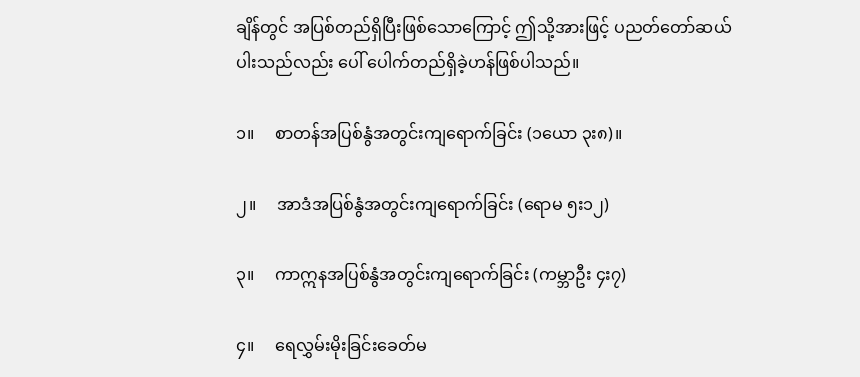ချိန်တွင် အပြစ်တည်ရှိပြီးဖြစ်သောကြောင့် ဤသို့အားဖြင့် ပညတ်တော်ဆယ်ပါးသည်လည်း ပေါ် ပေါက်တည်ရှိခဲ့ဟန်ဖြစ်ပါသည်။

၁။     စာတန်အပြစ်နွံအတွင်းကျရောက်ခြင်း (၁ယော ၃း၈)။

၂။     အာဒံအပြစ်နွံအတွင်းကျရောက်ခြင်း (ရောမ ၅း၁၂)

၃။     ကာဣနအပြစ်နွံအတွင်းကျရောက်ခြင်း (ကမ္ဘာဦး ၄း၇)

၄။     ရေလွှမ်းမိုးခြင်းခေတ်မ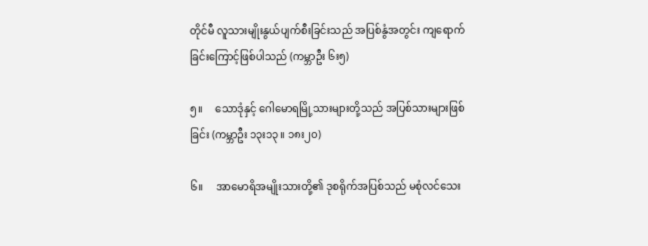တိုင်မီ လူသားမျိုးနွယ်ပျက်စီးခြင်းသည် အပြစ်နွံအတွင်း ကျရောက်ခြင်းကြောင့်ဖြစ်ပါသည် (ကမ္ဘာဦး ၆း၅)

၅။     သောဒုံနှင့် ဂေါမောရမြို့သားများတို့သည် အပြစ်သားများဖြစ်ခြင်း (ကမ္ဘာဦး ၁၃း၁၃။ ၁၈း၂၀)

၆။     အာမောရိအမျိုးသားတို့၏ ဒုစရိုက်အပြစ်သည် မစုံလင်သေး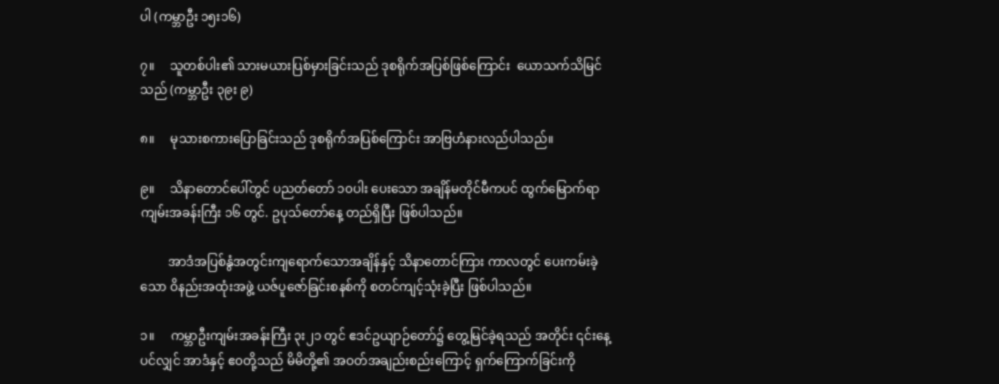ပါ (ကမ္ဘာဦး ၁၅း၁၆)

၇။     သူတစ်ပါး၏ သားမယားပြစ်မှားခြင်းသည် ဒုစရိုက်အပြစ်ဖြစ်ကြောင်း  ယောသက်သိမြင်သည် (ကမ္ဘာဦး ၃၉း ၉)

၈။     မုသားစကားပြောခြင်းသည် ဒုစရိုက်အပြစ်ကြောင်း အာဗြဟံနားလည်ပါသည်။

၉။     သိနာတောင်ပေါ်တွင် ပညတ်တော် ၁၀ပါး ပေးသော အချိန်မတိုင်မီကပင် ထွက်မြောက်ရာကျမ်းအခန်းကြီး ၁၆ တွင်. ဥပုသ်တော်နေ့ တည်ရှိပြီး ဖြစ်ပါသည်။

         အာဒံအပြစ်နွံအတွင်းကျရောက်သောအချိန်နှင့် သိနာတောင်ကြား ကာလတွင် ပေးကမ်းခဲ့သော ဝိနည်းအထုံးအဖွဲ့ ယဇ်ပူဇော်ခြင်းစနစ်ကို စတင်ကျင့်သုံးခဲ့ပြီး ဖြစ်ပါသည်။

၁။     ကမ္ဘာဦးကျမ်းအခန်းကြီး ၃း၂၁ တွင် ဧဒင်ဥယျာဉ်တော်၌ တွေ့မြင်ခဲ့ရသည် အတိုင်း ၎င်းနေ့ပင်လျှင် အာဒံနှင့် ဧ၀တို့သည် မိမိတို့၏ အဝတ်အချည်းစည်းကြောင့် ရှက်ကြောက်ခြင်းကို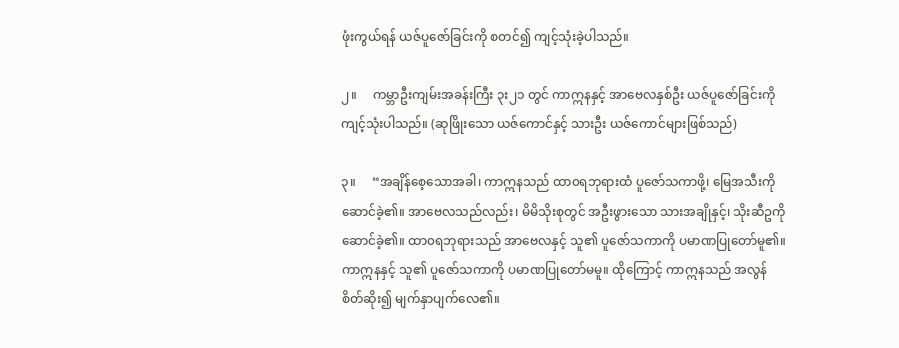ဖုံးကွယ်ရန် ယဇ်ပူဇော်ခြင်းကို စတင်၍ ကျင့်သုံးခဲ့ပါသည်။

၂။     ကမ္ဘာဦးကျမ်းအခန်းကြီး ၃း၂၁ တွင် ကာဣနနှင့် အာဗေလနှစ်ဦး ယဇ်ပူဇော်ခြင်းကို ကျင့်သုံးပါသည်။ (ဆုဖြိုးသော ယဇ်ကောင်နှင့် သားဦး ယဇ်ကောင်များဖြစ်သည်)

၃။     “အချိန်စေ့သောအခါ၊ ကာဣနသည် ထာ၀ရဘုရားထံ ပူဇော်သကာဖို့၊ မြေအသီးကို ဆောင်ခဲ့၏။ အာဗေလသည်လည်း၊ မိမိသိုးစုတွင် အဦးဖွားသော သားအချိုနှင့်၊ သိုးဆီဥကိုဆောင်ခဲ့၏။ ထာ၀ရဘုရားသည် အာဗေလနှင့် သူ၏ ပူဇော်သကာကို ပမာဏပြုတော်မူ၏။ ကာဣနနှင့် သူ၏ ပူဇော်သကာကို ပမာဏပြုတော်မမူ။ ထိုကြောင့် ကာဣနသည် အလွန်စိတ်ဆိုး၍ မျက်နှာပျက်လေ၏။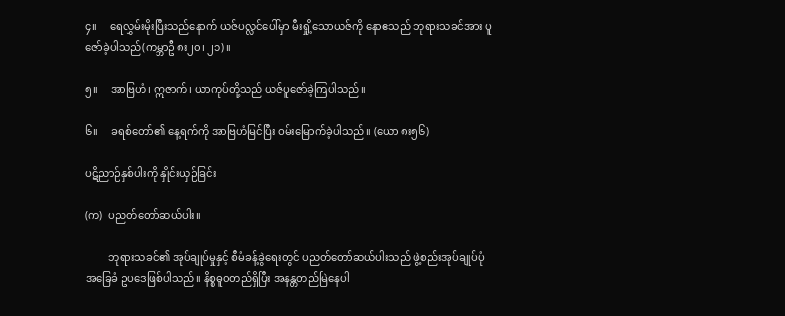၄။     ရေလွှမ်းမိုးပြီးသည်နောက် ယဇ်ပလ္လင်ပေါ်မှာ မီးရှို့သောယဇ်ကို နောဧသည် ဘုရားသခင်အား ပူဇော်ခဲ့ပါသည်(ကမ္ဘာဦ ၈း၂၀၊ ၂၁)။

၅။     အာဗြဟံ၊ ဣဇာက်၊ ယာကုပ်တို့သည် ယဇ်ပူဇော်ခဲ့ကြပါသည်။

၆။     ခရစ်တော်၏ နေ့ရက်ကို အာဗြဟံမြင်ပြီး ဝမ်းမြောက်ခဲ့ပါသည်။ (ယော ၈း၅၆)

ပဋိညာဉ်နှစ်ပါးကို နှိုင်းယှဉ်ခြင်း

(က)  ပညတ်တော်ဆယ်ပါး။

         ဘုရားသခင်၏ အုပ်ချုပ်မှုနှင့် စီမံခန့်ခွဲရေးတွင် ပညတ်တော်ဆယ်ပါးသည် ဖွဲ့စည်းအုပ်ချုပ်ပုံအခြေခံ ဥပဒေဖြစ်ပါသည်။ နိစ္စဓူ၀တည်ရှိပြီး အနန္တတည်မြဲနေပါ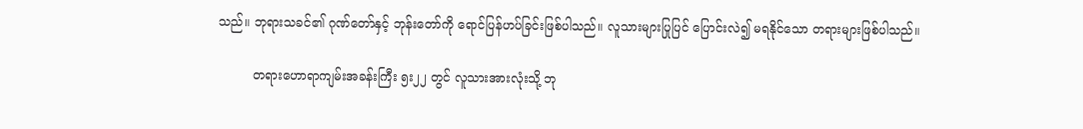သည်။ ဘုရားသခင်၏ ဂုဏ်တော်နှင့် ဘုန်းတော်ကို ရောင်ပြန်ဟပ်ခြင်းဖြစ်ပါသည်။ လူသားများပြုပြင် ပြောင်းလဲ၍ မရနိုင်သော တရားများဖြစ်ပါသည်။

         တရားဟောရာကျမ်းအခန်းကြီး ၅း၂၂ တွင် လူသားအားလုံးသို့ ဘု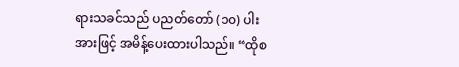ရားသခင်သည် ပညတ်တော် (၁၀) ပါး အားဖြင့် အမိန့်ပေးထားပါသည်။ “ထိုစ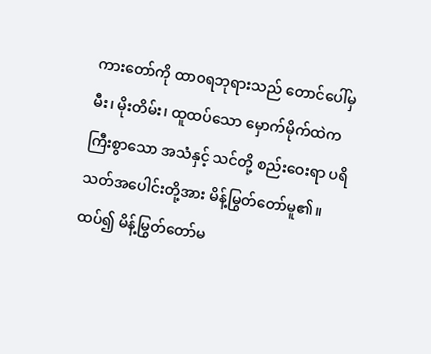ကားတော်ကို ထာ၀ရဘုရားသည် တောင်ပေါ်မှ မီး၊ မိုးတိမ်း၊ ထူထပ်သော မှောက်မိုက်ထဲက ကြီးစွာသော အသံနှင့် သင်တို့ စည်းဝေးရာ ပရိသတ်အပေါင်းတို့အား မိန့်မြွတ်တော်မူ၏။ ထပ်၍ မိန့်မြွတ်တော်မ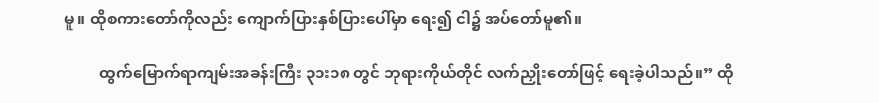မူ။ ထိုစကားတော်ကိုလည်း ကျောက်ပြားနှစ်ပြားပေါ်မှာ ရေး၍ ငါ၌ အပ်တော်မူ၏။

         ထွက်မြောက်ရာကျမ်းအခန်းကြီး ၃၁း၁၈ တွင် ဘုရားကိုယ်တိုင် လက်ညှိုးတော်ဖြင့် ရေးခဲ့ပါသည်။” ထို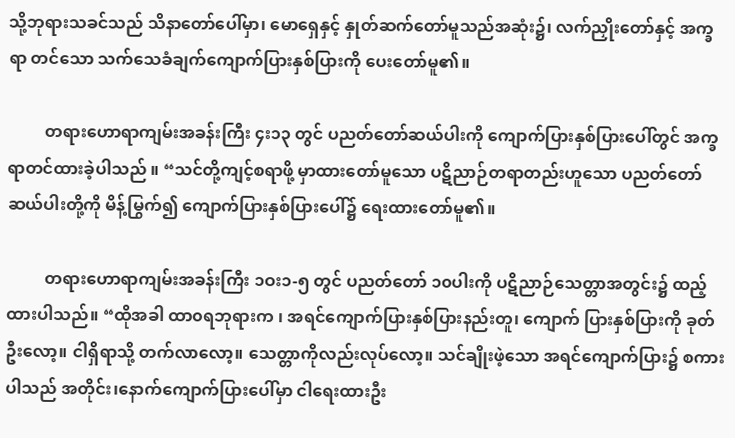သို့ဘုရားသခင်သည် သိနာတော်ပေါ်မှာ၊ မောရှေနှင့် နှုတ်ဆက်တော်မူသည်အဆုံး၌၊ လက်ညှိုးတော်နှင့် အက္ခရာ တင်သော သက်သေခံချက်ကျောက်ပြားနှစ်ပြားကို ပေးတော်မူ၏။

         တရားဟောရာကျမ်းအခန်းကြီး ၄း၁၃ တွင် ပညတ်တော်ဆယ်ပါးကို ကျောက်ပြားနှစ်ပြားပေါ်တွင် အက္ခရာတင်ထားခဲ့ပါသည် ။ “သင်တို့ကျင့်စရာဖို့ မှာထားတော်မူသော ပဋိညာဉ်တရာတည်းဟူသော ပညတ်တော် ဆယ်ပါးတို့ကို မိန့်မြွက်၍ ကျောက်ပြားနှစ်ပြားပေါ်၌ ရေးထားတော်မူ၏။

         တရားဟောရာကျမ်းအခန်းကြီး ၁ဝး၁-၅ တွင် ပညတ်တော် ၁၀ပါးကို ပဋိညာဉ်သေတ္တာအတွင်း၌ ထည့်ထားပါသည်။ “ထိုအခါ ထာ၀ရဘုရားက ၊ အရင်ကျောက်ပြားနှစ်ပြားနည်းတူ၊ ကျောက် ပြားနှစ်ပြားကို ခုတ်ဦးလော့။ ငါရှိရာသို့ တက်လာလော့။ သေတ္တာကိုလည်းလုပ်လော့။ သင်ချိုးဖဲ့သော အရင်ကျောက်ပြား၌ စကားပါသည် အတိုင်း၊နောက်ကျောက်ပြားပေါ်မှာ ငါရေးထားဦး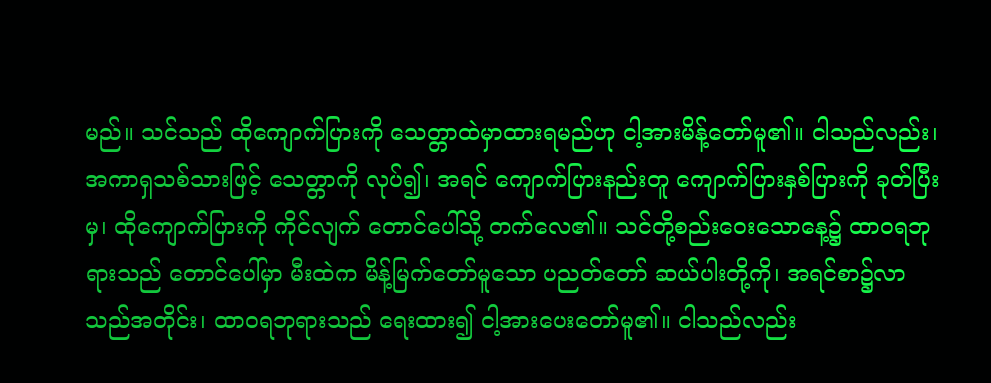မည်။ သင်သည် ထိုကျောက်ပြားကို သေတ္တာထဲမှာထားရမည်ဟု ငါ့အားမိန့်တော်မူ၏။ ငါသည်လည်း၊ အကာရှသစ်သားဖြင့် သေတ္တာကို လုပ်၍၊ အရင် ကျောက်ပြားနည်းတူ ကျောက်ပြားနှစ်ပြားကို ခုတ်ပြီးမှ၊ ထိုကျောက်ပြားကို ကိုင်လျက် တောင်ပေါ်သို့ တက်လေ၏။ သင်တို့စည်းဝေးသောနေ့၌ ထာ၀ရဘုရားသည် တောင်ပေါ်မှာ မီးထဲက မိန့်မြက်တော်မူသော ပညတ်တော် ဆယ်ပါးတို့ကို၊ အရင်စာ၌လာသည်အတိုင်း၊ ထာ၀ရဘုရားသည် ရေးထား၍ ငါ့အားပေးတော်မူ၏။ ငါသည်လည်း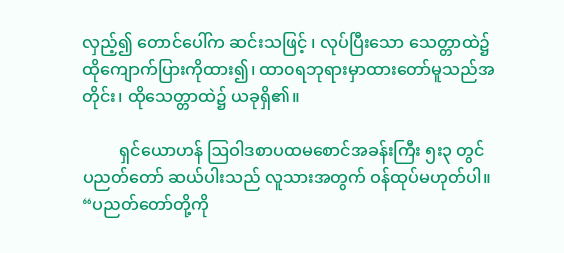လှည့်၍ တောင်ပေါ်က ဆင်းသဖြင့် ၊ လုပ်ပြီးသော သေတ္တာထဲ၌ ထိုကျောက်ပြားကိုထား၍၊ ထာ၀ရဘုရားမှာထားတော်မူသည်အတိုင်း၊ ထိုသေတ္တာထဲ၌ ယခုရှိ၏။

         ရှင်ယောဟန် ဩဝါဒစာပထမစောင်အခန်းကြီး ၅း၃ တွင် ပညတ်တော် ဆယ်ပါးသည် လူသားအတွက် ဝန်ထုပ်မဟုတ်ပါ။ “ပညတ်တော်တို့ကို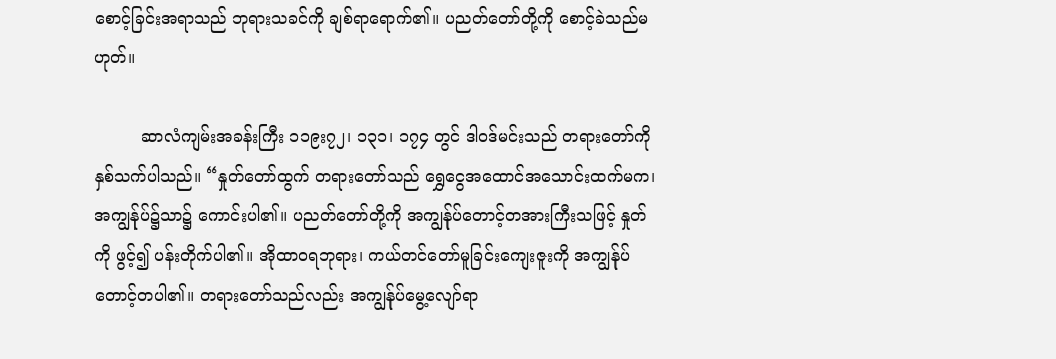စောင့်ခြင်းအရာသည် ဘုရားသခင်ကို ချစ်ရာရောက်၏။ ပညတ်တော်တို့ကို စောင့်ခဲသည်မဟုတ်။

         ဆာလံကျမ်းအခန်းကြီး ၁၁၉း၇၂၊ ၁၃၁၊ ၁၇၄ တွင် ဒါဝဒ်မင်းသည် တရားတော်ကို နှစ်သက်ပါသည်။ “နှုတ်တော်ထွက် တရားတော်သည် ရွှေငွေအထောင်အသောင်းထက်မက၊ အကျွန်ုပ်၌သာ၌ ကောင်းပါ၏။ ပညတ်တော်တို့ကို အကျွန်ုပ်တောင့်တအားကြီးသဖြင့် နှုတ်ကို ဖွင့်၍ ပန်းတိုက်ပါ၏။ အိုထာ၀ရဘုရား၊ ကယ်တင်တော်မူခြင်းကျေးဇူးကို အကျွန်ုပ်တောင့်တပါ၏။ တရားတော်သည်လည်း အကျွန်ုပ်မွေ့လျော်ရာ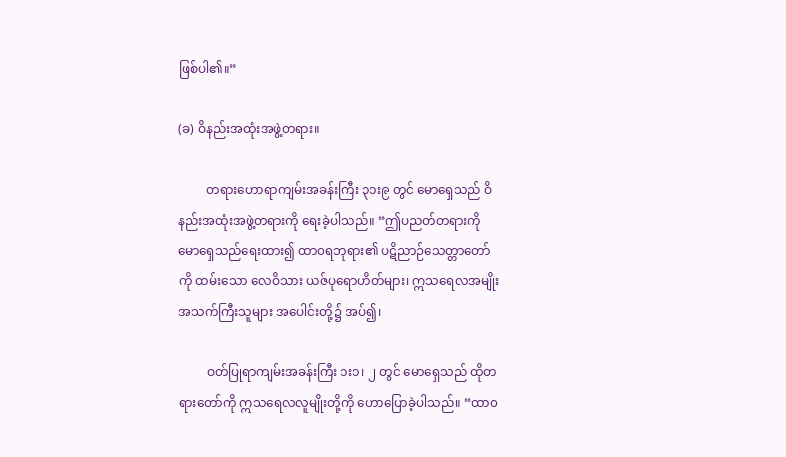ဖြစ်ပါ၏။”

(ခ) ဝိနည်းအထုံးအဖွဲ့တရား။

         တရားဟောရာကျမ်းအခန်းကြီး ၃၁း၉ တွင် မောရှေသည် ဝိနည်းအထုံးအဖွဲ့တရားကို ရေးခဲ့ပါသည်။ “ဤပညတ်တရားကို မောရှေသည်ရေးထား၍ ထာ၀ရဘုရား၏ ပဋိညာဉ်သေတ္တာတော်ကို ထမ်းသော လေဝိသား ယဇ်ပုရောဟိတ်များ၊ ဣသရေလအမျိုးအသက်ကြီးသူများ အပေါင်းတို့၌ အပ်၍၊

         ဝတ်ပြုရာကျမ်းအခန်းကြီး ၁း၁၊ ၂ တွင် မောရှေသည် ထိုတရားတော်ကို ဣသရေလလူမျိုးတို့ကို ဟောပြောခဲ့ပါသည်။ “ထာ၀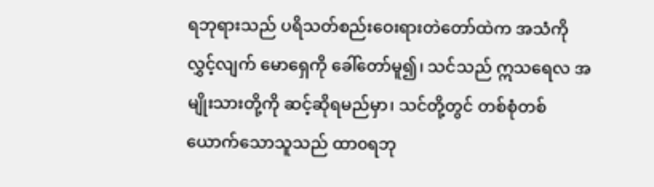ရဘုရားသည် ပရိသတ်စည်းဝေးရားတဲတော်ထဲက အသံကို လွှင့်လျက် မောရှေကို ခေါ်တော်မူ၍၊ သင်သည် ဣသရေလ အမျိုးသားတို့ကို ဆင့်ဆိုရမည်မှာ၊ သင်တို့တွင် တစ်စုံတစ်ယောက်သောသူသည် ထာ၀ရဘု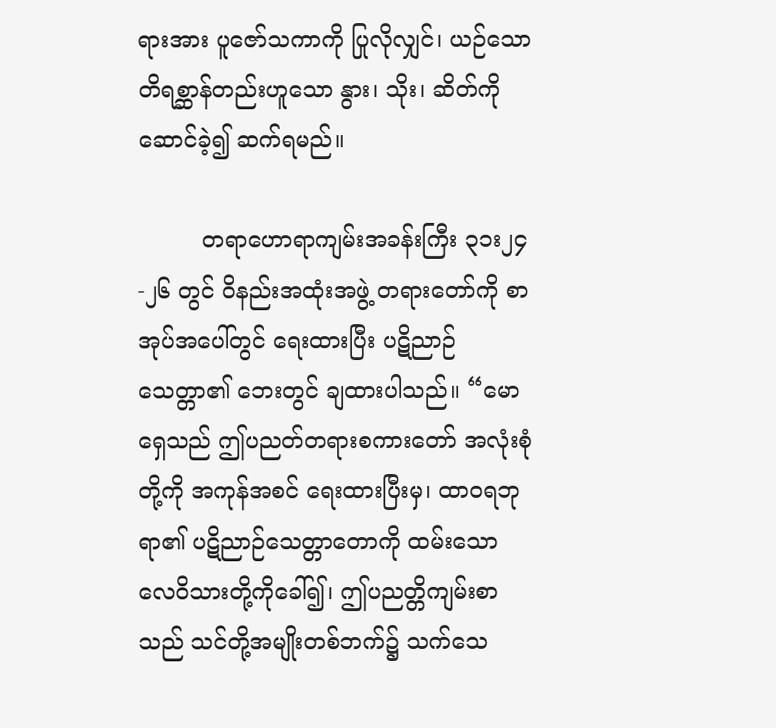ရားအား ပူဇော်သကာကို ပြုလိုလျှင်၊ ယဉ်သောတိရစ္ဆာန်တည်းဟူသော နွား၊ သိုး၊ ဆိတ်ကို ဆောင်ခဲ့၍ ဆက်ရမည်။

         တရာဟောရာကျမ်းအခန်းကြီး ၃၁း၂၄-၂၆ တွင် ဝိနည်းအထုံးအဖွဲ့ တရားတော်ကို စာအုပ်အပေါ်တွင် ရေးထားပြီး ပဋိညာဉ်သေတ္တာ၏ ဘေးတွင် ချထားပါသည်။ “မောရှေသည် ဤပညတ်တရားစကားတော် အလုံးစုံတို့ကို အကုန်အစင် ရေးထားပြီးမှ၊ ထာ၀ရဘုရာ၏ ပဋိညာဉ်သေတ္တာတောကို ထမ်းသော လေဝိသားတို့ကိုခေါ်၍၊ ဤပညတ္တိကျမ်းစာသည် သင်တို့အမျိုးတစ်ဘက်၌ သက်သေ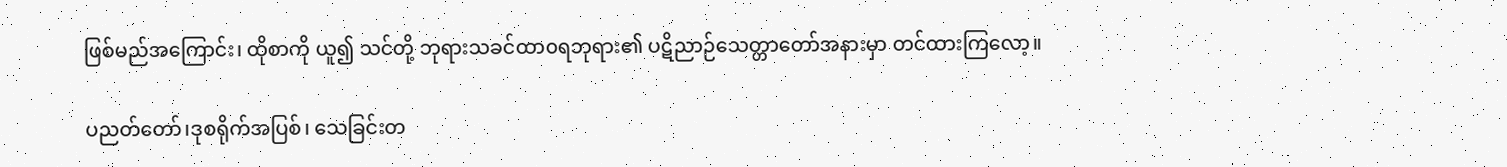ဖြစ်မည်အကြောင်း၊ ထိုစာကို ယူ၍ သင်တို့ ဘုရားသခင်ထာ၀ရဘုရား၏ ပဋိညာဉ်သေတ္တာတော်အနားမှာ တင်ထားကြလော့။

ပညတ်တော်၊ဒုစရိုက်အပြစ်၊ သေခြင်းတ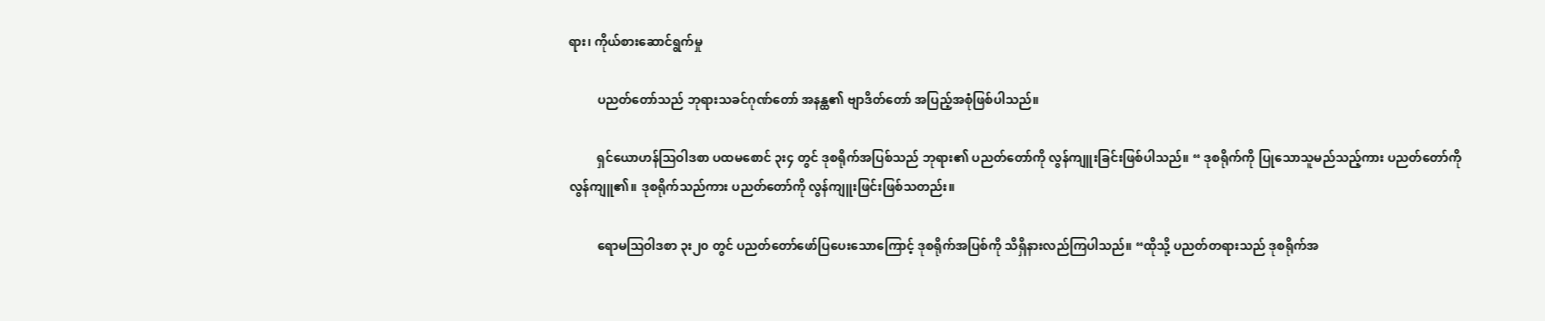ရား၊ ကိုယ်စားဆောင်ရွက်မှု

         ပညတ်တော်သည် ဘုရားသခင်ဂုဏ်တော် အနန္ထ၏ ဗျာဒိတ်တော် အပြည့်အစုံဖြစ်ပါသည်။

         ရှင်ယောဟန်ဩဝါဒစာ ပထမစောင် ၃း၄ တွင် ဒုစရိုက်အပြစ်သည် ဘုရား၏ ပညတ်တော်ကို လွန်ကျူးခြင်းဖြစ်ပါသည်။ “ ဒုစရိုက်ကို ပြုသောသူမည်သည့်ကား ပညတ်တော်ကို လွန်ကျူ၏။ ဒုစရိုက်သည်ကား ပညတ်တော်ကို လွန်ကျူးဖြင်းဖြစ်သတည်း။

         ရောမဩဝါဒစာ ၃း၂၀ တွင် ပညတ်တော်ဖော်ပြပေးသောကြောင့် ဒုစရိုက်အပြစ်ကို သိရှိနားလည်ကြပါသည်။ “ထိုသို့ ပညတ်တရားသည် ဒုစရိုက်အ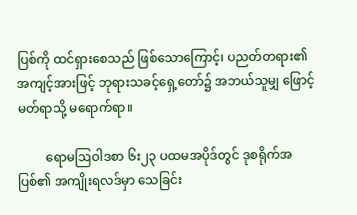ပြစ်ကို ထင်ရှားစေသည် ဖြစ်သောကြောင့်၊ ပညတ်တရား၏ အကျင့်အားဖြင့် ဘုရားသခင့်ရှေ့တော်၌ အဘယ်သူမျှ ဖြောင့်မတ်ရာသို့ မရောက်ရာ။

         ရောမဩဝါဒစာ ၆း၂၃ ပထမအပိုဒ်တွင် ဒုစရိုက်အပြစ်၏ အကျိုးရလဒ်မှာ သေခြင်း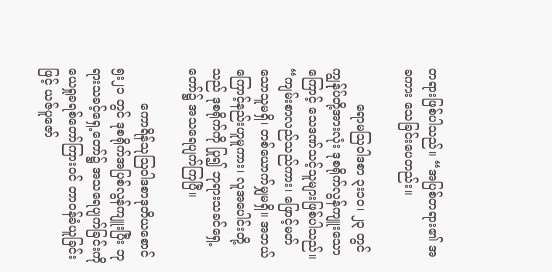တရားဖြစ်ပါသည်။ “အပြစ်တရား၏ အခကား သေခြင်းပေတည်း။

         ရောမဩဝါဒစာ ၃း၁၀၊ ၂၃ တွင် ကျွန်ုပ်တို့အားလုံး ဒုစရိုက်လွန်ကျူးသော ကြောင့် သေဒဏ်သင့်သူများဖြစ်ပါသည်။ “ကျမ်းစာလည်သည်ကား၊ ဖြောင့်မတ်သောသူမရှိ၊ တစ်ယောက်မျှမရှိ။ အဘယ်ကြောင့်နည်းဟူမူကား၊ လူအပေါင်းတို့သည် ဒုစရိုက်ကို ပြု၍ ဘုရားသခင်ရှေ့တော်၌ အသရေပျက်ကြပြီ။

         ကောရိန်သုဩဝါဒစာဒုတိယစောင် ၅း၂၁ တွင် ဒုစရိုက်အပြစ်လွန်ကျူးပြီး ဘုရားသခင့်ရှေ့တော်၌ အသရေပျက်ခြင်းကို ယေရှုခရစ်တော်ကြားဝင် တာဝန်ခံယူခြင်းဖြင့် ယဇ်ပူဇော်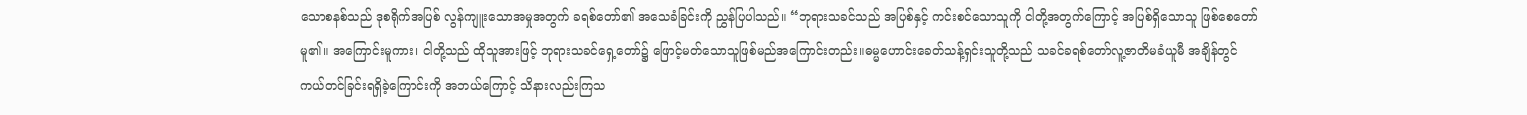သောစနစ်သည် ဒုစရိုက်အပြစ် လွန်ကျူးသောအမှုအတွက် ခရစ်တော်၏ အသေခံခြင်းကို ညွှန်ပြပါသည်။ “ဘုရားသခင်သည် အပြစ်နှင့် ကင်းစင်သောသူကို ငါတို့အတွက်ကြောင့် အပြစ်ရှိသောသူ ဖြစ်စေတော်မူ၏။ အကြောင်းမူကား၊ ငါတို့သည် ထိုသူအားဖြင့် ဘုရားသခင်ရှေ့တော်၌ ဖြောင့်မတ်သောသူဖြစ်မည်အကြောင်းတည်း။ဓမ္မဟောင်းခေတ်သန့်ရှင်းသူတို့သည် သခင်ခရစ်တော်လူ့ဇာတိမခံယူမီ အချိန်တွင် ကယ်တင်ခြင်းရရှိခဲ့ကြောင်းကို အဘယ်ကြောင့် သိနားလည်းကြသ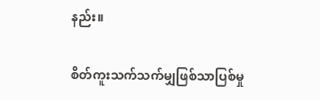နည်း။

စိတ်ကူးသက်သက်မျှဖြစ်သာပြစ်မှု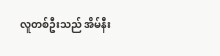လူတစ်ဦးသည် အိမ်နီး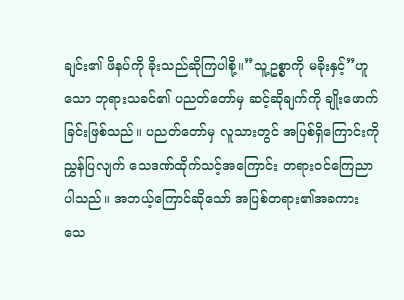ချင်း၏ ဖိနပ်ကို ခိုးသည်ဆိုကြပါစို့။”သူ့ဥစ္စာကို မခိုးနှင့်”ဟူသော ဘုရားသခင်၏ ပညတ်တော်မှ ဆင့်ဆိုချက်ကို ချိုးဖောက်ခြင်းဖြစ်သည်။ ပညတ်တော်မှ လူသားတွင် အပြစ်ရှိကြောင်းကို ညွှန်ပြလျက် သေဒဏ်ထိုက်သင့်အကြောင်း တရားဝင်ကြေညာပါသည်။ အဘယ့်ကြောင်ဆိုသော် အပြစ်တရား၏အခကား သေ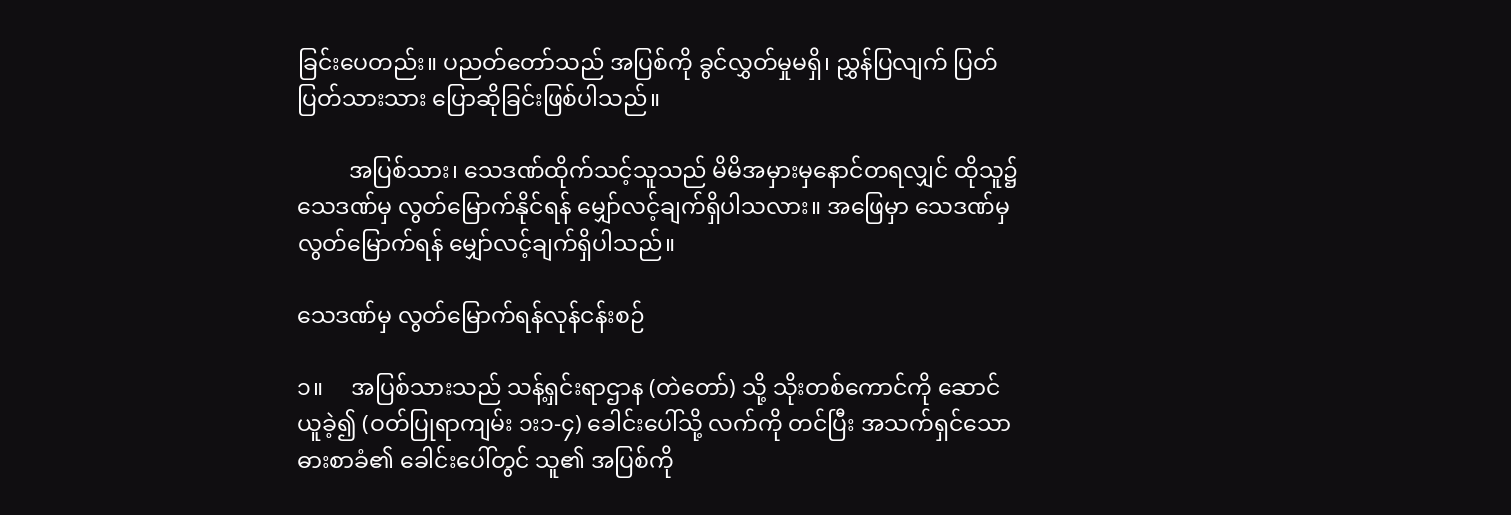ခြင်းပေတည်း။ ပညတ်တော်သည် အပြစ်ကို ခွင်လွှတ်မှုမရှိ၊ ညွှန်ပြလျက် ပြတ်ပြတ်သားသား ပြောဆိုခြင်းဖြစ်ပါသည်။

         အပြစ်သား၊ သေဒဏ်ထိုက်သင့်သူသည် မိမိအမှားမှနောင်တရလျှင် ထိုသူ၌ သေဒဏ်မှ လွတ်မြောက်နိုင်ရန် မျှော်လင့်ချက်ရှိပါသလား။ အဖြေမှာ သေဒဏ်မှ လွတ်မြောက်ရန် မျှော်လင့်ချက်ရှိပါသည်။

သေဒဏ်မှ လွတ်မြောက်ရန်လုန်ငန်းစဉ်

၁။     အပြစ်သားသည် သန့်ရှင်းရာဌာန (တဲတော်) သို့ သိုးတစ်ကောင်ကို ဆောင်ယူခဲ့၍ (ဝတ်ပြုရာကျမ်း ၁း၁-၄) ခေါင်းပေါ်သို့ လက်ကို တင်ပြီး အသက်ရှင်သော ဓားစာခံ၏ ခေါင်းပေါ်တွင် သူ၏ အပြစ်ကို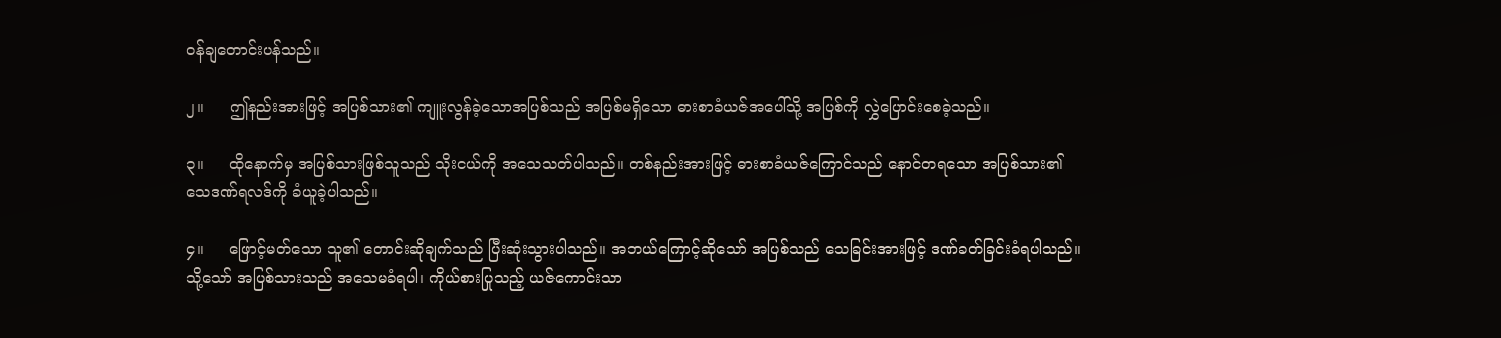ဝန်ချတောင်းပန်သည်။

၂။     ဤနည်းအားဖြင့် အပြစ်သား၏ ကျူးလွန်ခဲ့သောအပြစ်သည် အပြစ်မရှိသော ဓားစာခံယဇ်အပေါ်သို့ အပြစ်ကို လွှဲပြောင်းစေခဲ့သည်။

၃။     ထိုနောက်မှ အပြစ်သားဖြစ်သူသည် သိုးငယ်ကို အသေသတ်ပါသည်။ တစ်နည်းအားဖြင့် ဓားစာခံယဇ်ကြောင်သည် နောင်တရသော အပြစ်သား၏ သေဒဏ်ရလဒ်ကို ခံယူခဲ့ပါသည်။

၄။     ဖြောင့်မတ်သော သူ၏ တောင်းဆိုချက်သည် ပြီးဆုံးသွားပါသည်။ အဘယ်ကြောင့်ဆိုသော် အပြစ်သည် သေခြင်းအားဖြင့် ဒဏ်ခတ်ခြင်းခံရပါသည်။ သို့သော် အပြစ်သားသည် အသေမခံရပါ၊ ကိုယ်စားပြုသည့် ယဇ်ကောင်းသာ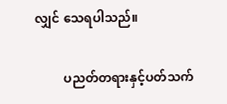လျှင် သေရပါသည်။

         ပညတ်တရားနှင့်ပတ်သက်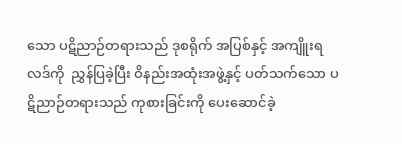သော ပဋိညာဉ်တရားသည် ဒုစရိုက် အပြစ်နှင့် အကျိူးရလဒ်ကို  ညွှန်ပြခဲ့ပြီး ဝိနည်းအထုံးအဖွဲ့နှင့် ပတ်သက်သော ပဋိညာဉ်တရားသည် ကုစားခြင်းကို ပေးဆောင်ခဲ့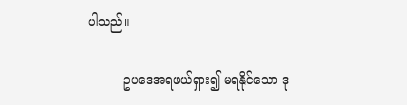ပါသည်။

         ဥပဒေအရဖယ်ရှား၍ မရနိုင်သော ဒု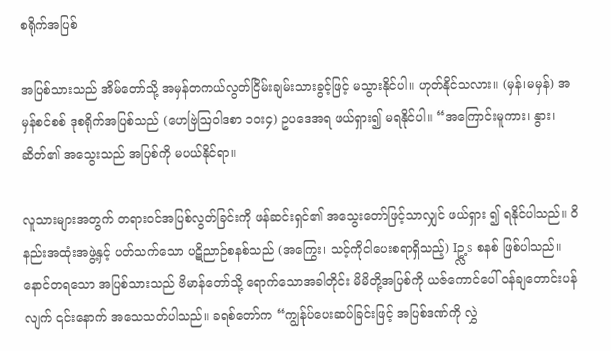စရိုက်အပြစ်

အပြစ်သားသည် အိမ်တော်သို့ အမှန်တကယ်လွတ်ငြိမ်းချမ်းသားခွင့်ဖြင့် မသွားနိုင်ပါ။ ဟုတ်နိုင်သလား။ (မှန်၊မမှန်) အမှန်စင်စစ် ဒုစရိုက်အပြစ်သည် (ဟေဗြဲဩဝါဒစာ ၁ဝး၄) ဥပဒေအရ ဖယ်ရှား၍ မရနိုင်ပါ။ “အကြောင်းမူကား၊ နွား၊ ဆိတ်၏ အသွေးသည် အပြစ်ကို မပယ်နိုင်ရာ။

လူသားများအတွက် တရားဝင်အပြစ်လွတ်ခြင်းကို ဖန်ဆင်းရှင်၏ အသွေးတော်ဖြင့်သာလျှင် ဖယ်ရှား ၍ ရနိုင်ပါသည်။ ဝိနည်းအထုံးအဖွဲ့နှင့် ပတ်သက်သော ပဋိညာဉ်စနစ်သည် (အကြွေး၊ သင့်ကိုငါပေးစရာရှိသည့်) Iဥ္လ့s စနစ် ဖြစ်ပါသည်။ နောင်တရသော အပြစ်သားသည် ဗိမာန်တော်သို့ ရောက်သောအခါတိုင်း မိမိတို့အပြစ်ကို ယဇ်ကောင်ပေါ် ဝန်ချတောင်းပန်လျက် ၎င်းနောက် အသေသတ်ပါသည်။ ခရစ်တော်က “ကျွန်ုပ်ပေးဆပ်ခြင်းဖြင့် အပြစ်ဒဏ်ကို လွှဲ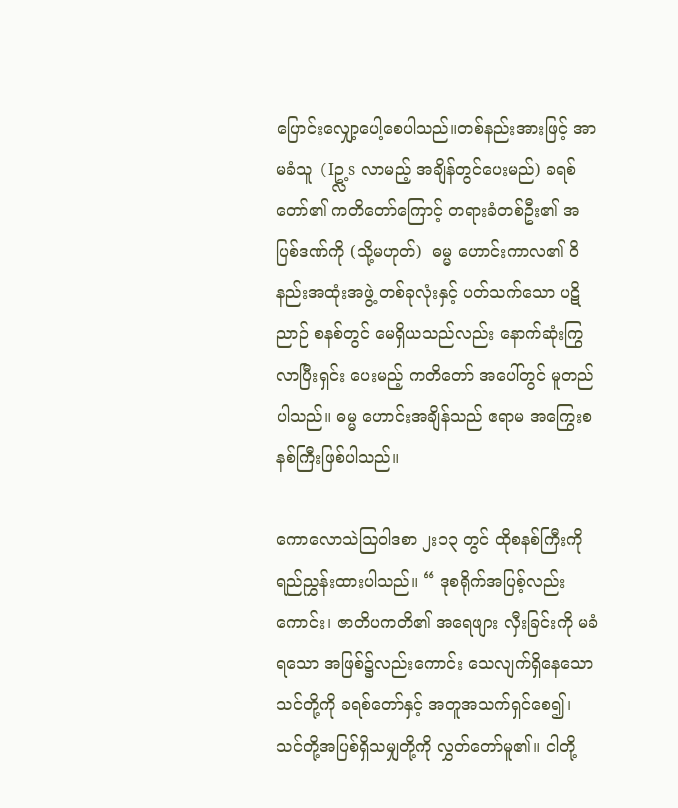ပြောင်းလျှော့ပေါ့စေပါသည်။တစ်နည်းအားဖြင့် အာမခံသူ (Iဥ္လ့s လာမည့် အချိန်တွင်ပေးမည်) ခရစ်တော်၏ ကတိတော်ကြောင့် တရားခံတစ်ဦး၏ အပြစ်ဒဏ်ကို (သို့မဟုတ်)  ဓမ္မ ဟောင်းကာလ၏ ဝိနည်းအထုံးအဖွဲ့ တစ်ခုလုံးနှင့် ပတ်သက်သော ပဋိညာဉ် စနစ်တွင် မေရှိယသည်လည်း နောက်ဆုံးကြွလာပြီးရှင်း ပေးမည့် ကတိတော် အပေါ်တွင် မူတည်ပါသည်။ ဓမ္မ ဟောင်းအချိန်သည် ဧရာမ အကြွေးစနစ်ကြီးဖြစ်ပါသည်။

ကောလောသဲဩဝါဒစာ ၂း၁၃ တွင် ထိုစနစ်ကြီးကို ရည်ညွှန်းထားပါသည်။ “ ဒုစရိုက်အပြစ့်လည်းကောင်း၊ ဇာတိပကတိ၏ အရေဖျား လှီးခြင်းကို မခံရသော အဖြစ်၌လည်းကောင်း သေလျက်ရှိနေသော သင်တို့ကို ခရစ်တော်နှင့် အတူအသက်ရှင်စေ၍၊ သင်တို့အပြစ်ရှိသမျှတို့ကို လွှတ်တော်မူ၏။ ငါတို့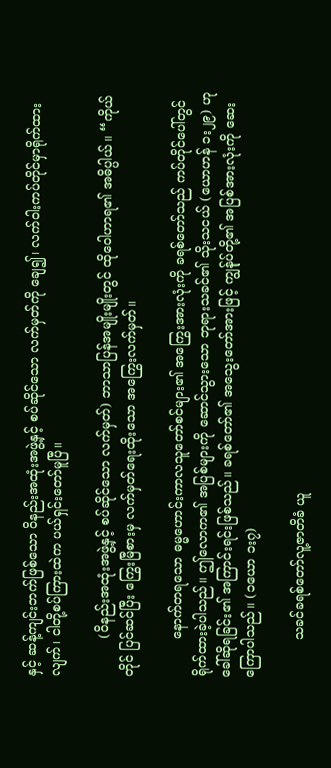နှင့် ဆန့်ကျင်းဘက်ဖြစ်သော ဝိနည်းအထုံးအဖွဲ့နှင့် စပ်ဆိုင်သော လက်မှတ်ကို ချေ၍၊ လက်ဝါးကပ်တိုင်မှာရိုက်ထားလျက်၊ ငါတို့စပ်ကြားထဲက ပယ်ရှင်းတော်မူပြီ။

         (ဝိနည်းအထုံးအဖွဲ့နှင့် စပ်ဆိုင်သော လက်မှတ်) ဘာသာပြန်အမျိုးမျိုးတွင် ထိုဝေါဟာရ၏ အဓိပ္ပါယ်။ “ကိုယ်တိုင် ပြင်ဆင်ပြီး ကြွေးမြီစားမှ လက်မှတ်ရေးထိုးသော အကြွေးလက်မှတ်။

         နောက်တရသော ဓမ္မဟောင်းကာလသူတော်စင်များ၏ အကြွေးအားလုံးကို ခရစ်တော်သည် ကပ်တိုင်ပေါ်တွင် ရိုက်ထားခဲ့ပါသည်။ ဤလောက၏ အပြစ်များကို ဆောင်သွားသော ဘုရားသခင်၏ သိုးသငယ် (ယောဟန် ၁း၂၉) ဟုခေါ်ဆိုရခြင်း၏ အကြာင်းရင်းဖြစ်သည်။ ခရစ်တော်၏ အသွေးတော်အားဖြင့် ကျွန်ုပ်တို့၏ အပြစ်အားလုံးကို ဆေးကြောပါသည်။ (၁ယော ၁း၇)

         သခင်ခရစ်တော်လူ့ဇာတိခံ ယူ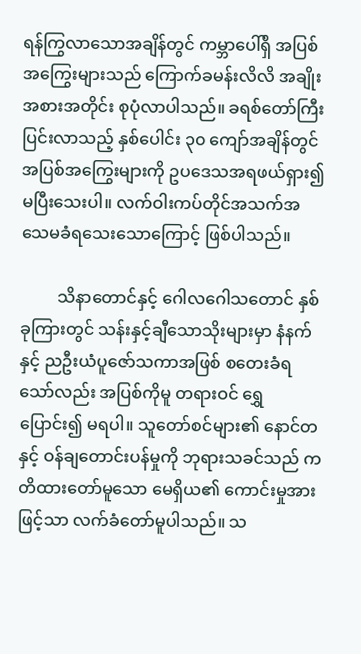ရန်ကြွလာသောအချိန်တွင် ကမ္ဘာပေါ်ရှိ အပြစ်အကြွေးများသည် ကြောက်ခမန်းလိလိ အချိုးအစားအတိုင်း စုပုံလာပါသည်။ ခရစ်တော်ကြီးပြင်းလာသည့် နှစ်ပေါင်း ၃၀ ကျော်အချိန်တွင် အပြစ်အကြွေးများကို ဥပဒေသအရဖယ်ရှား၍ မပြီးသေးပါ။ လက်ဝါးကပ်တိုင်အသက်အသေမခံရသေးသောကြောင့် ဖြစ်ပါသည်။

         သိနာတောင်နှင့် ဂေါလဂေါသတောင် နှစ်ခုကြားတွင် သန်းနှင့်ချီသောသိုးများမှာ နံနက်နှင့် ညဦးယံပူဇော်သကာအဖြစ် စတေးခံရသော်လည်း အပြစ်ကိုမူ တရားဝင် ရွှေပြောင်း၍ မရပါ။ သူတော်စင်များ၏ နောင်တနှင့် ဝန်ချတောင်းပန်မှုကို ဘုရားသခင်သည် ကတိထားတော်မူသော မေရှိယ၏ ကောင်းမှုအားဖြင့်သာ လက်ခံတော်မူပါသည်။ သ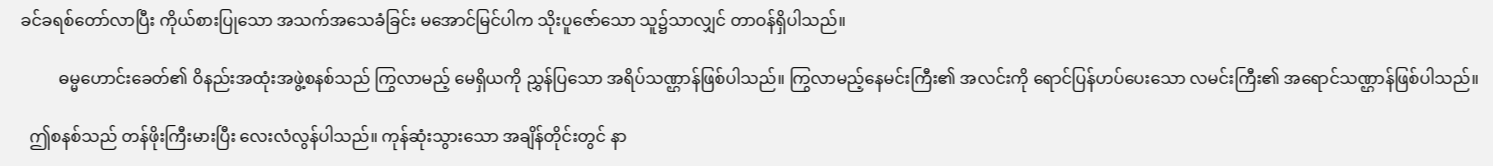ခင်ခရစ်တော်လာပြီး ကိုယ်စားပြုသော အသက်အသေခံခြင်း မအောင်မြင်ပါက သိုးပူဇော်သော သူ၌သာလျှင် တာဝန်ရှိပါသည်။

         ဓမ္မဟောင်းခေတ်၏ ဝိနည်းအထုံးအဖွဲ့စနစ်သည် ကြွလာမည့် မေရှိယကို ညွှန်ပြသော အရိပ်သဏ္ဌာန်ဖြစ်ပါသည်။ ကြွလာမည့်နေမင်းကြီး၏ အလင်းကို ရောင်ပြန်ဟပ်ပေးသော လမင်းကြီး၏ အရောင်သဏ္ဌာန်ဖြစ်ပါသည်။

  ဤစနစ်သည် တန်ဖိုးကြီးမားပြီး လေးလံလွန်ပါသည်။ ကုန်ဆုံးသွားသော အချိန်တိုင်းတွင် နာ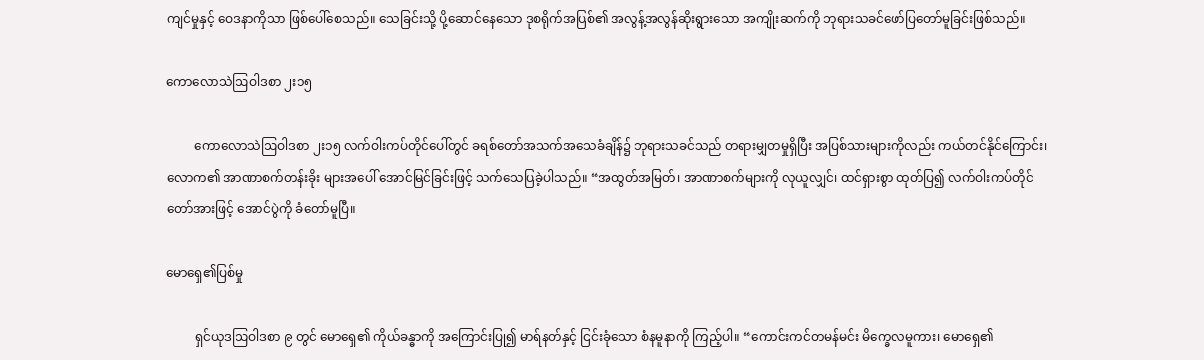ကျင်မှုနှင့် ဝေဒနာကိုသာ ဖြစ်ပေါ်စေသည်။ သေခြင်းသို့ ပို့ဆောင်နေသော ဒုစရိုက်အပြစ်၏ အလွန့်အလွန်ဆိုးရွားသော အကျိုးဆက်ကို ဘုရားသခင်ဖော်ပြတော်မူခြင်းဖြစ်သည်။

ကောလောသဲဩဝါဒစာ ၂း၁၅

         ကောလောသဲဩဝါဒစာ ၂း၁၅ လက်ဝါးကပ်တိုင်ပေါ်တွင် ခရစ်တော်အသက်အသေခံချိန်၌ ဘုရားသခင်သည် တရားမျှတမှုရှိပြီး အပြစ်သားများကိုလည်း ကယ်တင်နိုင်ကြောင်း၊ လောက၏ အာဏာစက်တန်းခိုး များအပေါ် အောင်မြင်ခြင်းဖြင့် သက်သေပြခဲ့ပါသည်။ “အထွတ်အမြတ်၊ အာဏာစက်များကို လုယူလျှင်၊ ထင်ရှားစွာ ထုတ်ပြ၍ လက်ဝါးကပ်တိုင်တော်အားဖြင့် အောင်ပွဲကို ခံတော်မူပြီ။

မောရှေ၏ပြစ်မှု

         ရှင်ယုဒဩဝါဒစာ ၉ တွင် မောရှေ၏ ကိုယ်ခန္ဓာကို အကြောင်းပြု၍ မာရ်နတ်နှင့် ငြင်းခုံသော စံနမူနာကို ကြည့်ပါ။ “ကောင်းကင်တမန်မင်း မိက္ခေလမူကား၊ မောရှေ၏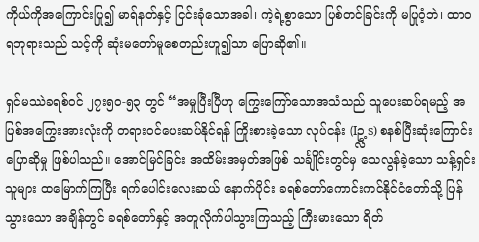ကိုယ်ကိုအကြောင်းပြု၍ မာရ်နတ်နှင့် ငြင်းခုံသောအခါ၊ ကဲ့ရဲ့စွာသော ပြစ်တင်ခြင်းကို မပြုဝံ့ဘဲ၊ ထာ၀ရဘုရားသည် သင့်ကို ဆုံးမတော်မူစေတည်းဟူ၍သာ ပြောဆို၏။

ရှင်မဿဲခရစ်ဝင် ၂၇း၅၀-၅၃ တွင် “အမှုပြီးပြီဟု ကြွေးကြော်သောအသံသည် သူပေးဆပ်ရမည့် အပြစ်အကြွေးအားလုံးကို တရားဝင်ပေးဆပ်နိုင်ရန် ကြိုးစားခဲ့သော လုပ်ငန်း (Iဥ္လ့s) စနစ်ပြီးဆုံးကြောင်း ပြောဆိုမှု ဖြစ်ပါသည်။ အောင်မြင်ခြင်း အထိမ်းအမှတ်အဖြစ် သင်္ချိုင်းတွင်မှ သေလွန်ခဲ့သော သန့်ရှင်းသူများ ထမြောက်ကြပြီး ရက်ပေါင်းလေးဆယ် နောက်ပိုင်း ခရစ်တော်ကောင်းကင်နိုင်ငံတော်သို့ ပြန်သွားသော အချိန်တွင် ခရစ်တော်နှင့် အတူလိုက်ပါသွားကြသည့် ကြီးမားသော ရိတ်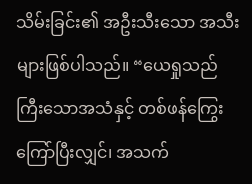သိမ်းခြင်း၏ အဦးသီးသော အသီးများဖြစ်ပါသည်။ “ယေရှုသည် ကြီးသောအသံနှင့် တစ်ဖန်ကြွေးကြော်ပြီးလျှင်၊ အသက်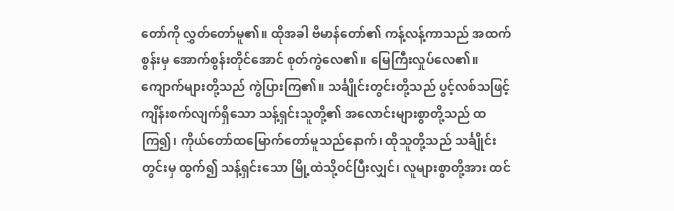တော်ကို လွှတ်တော်မူ၏။ ထိုအခါ ဗိမာန်တော်၏ ကန့်လန့်ကာသည် အထက်စွန်းမှ အောက်စွန်းတိုင်အောင် စုတ်ကွဲလေ၏။ မြေကြီးလှုပ်လေ၏။ ကျောက်များတို့သည် ကွဲပြားကြ၏။ သင်္ချိုင်းတွင်းတို့သည် ပွင့်လစ်သဖြင့် ကျိန်းစက်လျက်ရှိသော သန့်ရှင်းသူတို့၏ အလောင်းများစွာတို့သည် ထကြ၍၊ ကိုယ်တော်ထမြောက်တော်မူသည်နောက်၊ ထိုသူတို့သည် သင်္ချိုင်းတွင်းမှ ထွက်၍ သန့်ရှင်းသော မြို့ထဲသို့ဝင်ပြီးလျှင်၊ လူများစွာတို့အား ထင်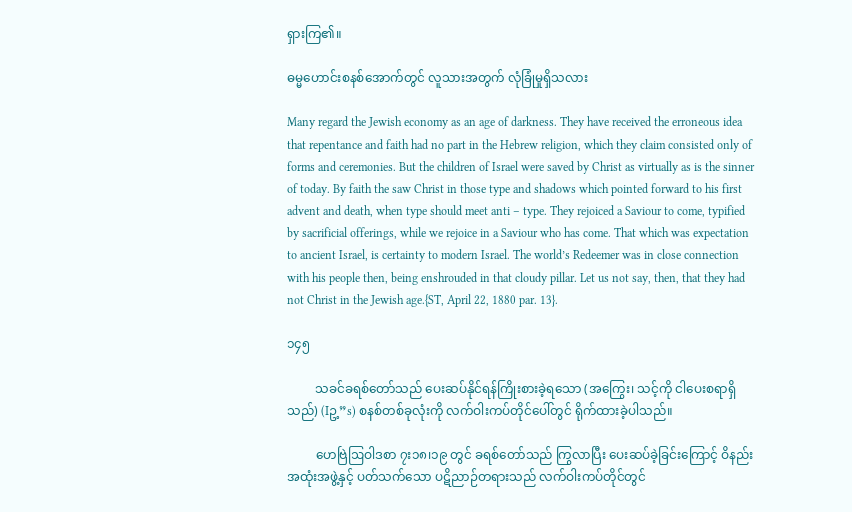ရှားကြ၏။

ဓမ္မဟောင်းစနစ်အောက်တွင် လူသားအတွက် လုံခြုံမှုရှိသလား

Many regard the Jewish economy as an age of darkness. They have received the erroneous idea that repentance and faith had no part in the Hebrew religion, which they claim consisted only of forms and ceremonies. But the children of Israel were saved by Christ as virtually as is the sinner of today. By faith the saw Christ in those type and shadows which pointed forward to his first advent and death, when type should meet anti – type. They rejoiced a Saviour to come, typified by sacrificial offerings, while we rejoice in a Saviour who has come. That which was expectation to ancient Israel, is certainty to modern Israel. The world’s Redeemer was in close connection with his people then, being enshrouded in that cloudy pillar. Let us not say, then, that they had not Christ in the Jewish age.{ST, April 22, 1880 par. 13}.

၁၄၅

         သခင်ခရစ်တော်သည် ပေးဆပ်နိုင်ရန်ကြိုးစားခဲ့ရသော (အကြွေး၊ သင့်ကို ငါပေးစရာရှိသည်) (Iဥ့”s) စနစ်တစ်ခုလုံးကို လက်ဝါးကပ်တိုင်ပေါ်တွင် ရိုက်ထားခဲ့ပါသည်။

         ဟေဗြဲဩဝါဒစာ ၇း၁၈၊၁၉ တွင် ခရစ်တော်သည် ကြွလာပြီး ပေးဆပ်ခဲ့ခြင်းကြောင့် ဝိနည်းအထုံးအဖွဲ့နှင့် ပတ်သက်သော ပဋိညာဉ်တရားသည် လက်ဝါးကပ်တိုင်တွင်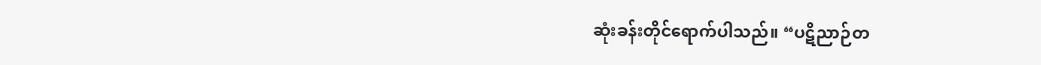ဆုံးခန်းတိုင်ရောက်ပါသည်။ “ပဋိညာဉ်တ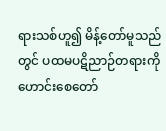ရားသစ်ဟူ၍ မိန့်တော်မူသည်တွင် ပထမပဋိညာဉ်တရားကို ဟောင်းစေတော်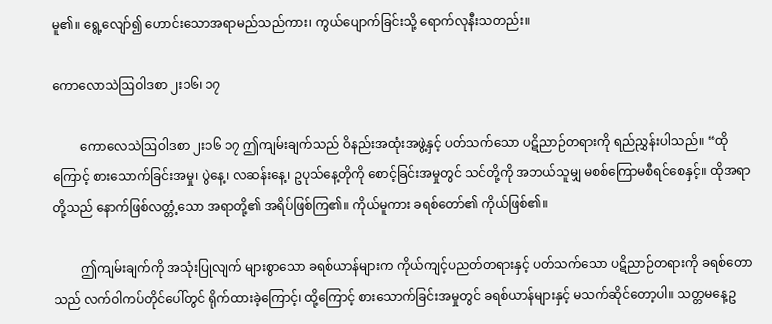မူ၏။ ရွေ့လျော်၍ ဟောင်းသောအရာမည်သည်ကား၊ ကွယ်ပျောက်ခြင်းသို့ ရောက်လုနီးသတည်း။

ကောလောသဲဩဝါဒစာ ၂း၁၆၊ ၁၇

         ကောလေသဲဩဝါဒစာ ၂း၁၆ ၁၇ ဤကျမ်းချက်သည် ဝိနည်းအထုံးအဖွဲ့နှင့် ပတ်သက်သော ပဋိညာဉ်တရားကို ရည်ညွှန်းပါသည်။ “ထိုကြောင့် စားသောက်ခြင်းအမှု၊ ပွဲနေ့၊ လဆန်းနေ့၊ ဥပုသ်နေ့တိုကို စောင့်ခြင်းအမှုတွင် သင်တို့ကို အဘယ်သူမျှ မစစ်ကြောမစီရင်စေနှင့်။ ထိုအရာတို့သည် နောက်ဖြစ်လတ္တံ့သော အရာတို့၏ အရိပ်ဖြစ်ကြ၏။ ကိုယ်မူကား ခရစ်တော်၏ ကိုယ်ဖြစ်၏။

         ဤကျမ်းချက်ကို အသုံးပြုလျက် များစွာသော ခရစ်ယာန်များက ကိုယ်ကျင့်ပညတ်တရားနှင့် ပတ်သက်သော ပဋိညာဉ်တရားကို ခရစ်တောသည် လက်ဝါကပ်တိုင်ပေါ်တွင် ရိုက်ထားခဲ့ကြောင့်၊ ထို့ကြောင့် စားသောက်ခြင်းအမှုတွင် ခရစ်ယာန်များနှင့် မသက်ဆိုင်တော့ပါ။ သတ္တမနေ့ဥ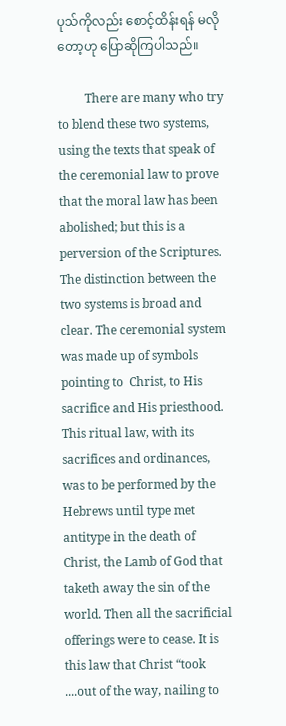ပုသ်ကိုလည်း စောင့်ထိန်းရန် မလိုတော့ဟု ပြောဆိုကြပါသည်။

         There are many who try to blend these two systems, using the texts that speak of the ceremonial law to prove that the moral law has been abolished; but this is a perversion of the Scriptures. The distinction between the two systems is broad and clear. The ceremonial system was made up of symbols pointing to  Christ, to His sacrifice and His priesthood. This ritual law, with its sacrifices and ordinances, was to be performed by the Hebrews until type met antitype in the death of Christ, the Lamb of God that taketh away the sin of the world. Then all the sacrificial offerings were to cease. It is this law that Christ “took ....out of the way, nailing to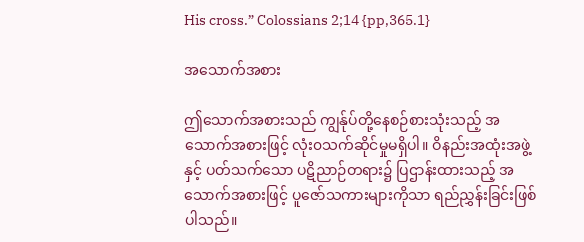His cross.” Colossians 2;14 {pp,365.1}

အသောက်အစား

ဤသောက်အစားသည် ကျွန်ုပ်တို့နေစဉ်စားသုံးသည့် အသောက်အစားဖြင့် လုံး၀သက်ဆိုင်မှုမရှိပါ။ ဝိနည်းအထုံးအဖွဲ့ နှင့် ပတ်သက်သော ပဋိညာဉ်တရား၌ ပြဌာန်းထားသည့် အသောက်အစားဖြင့် ပူဇော်သကားများကိုသာ ရည်ညွှန်းခြင်းဖြစ်ပါသည်။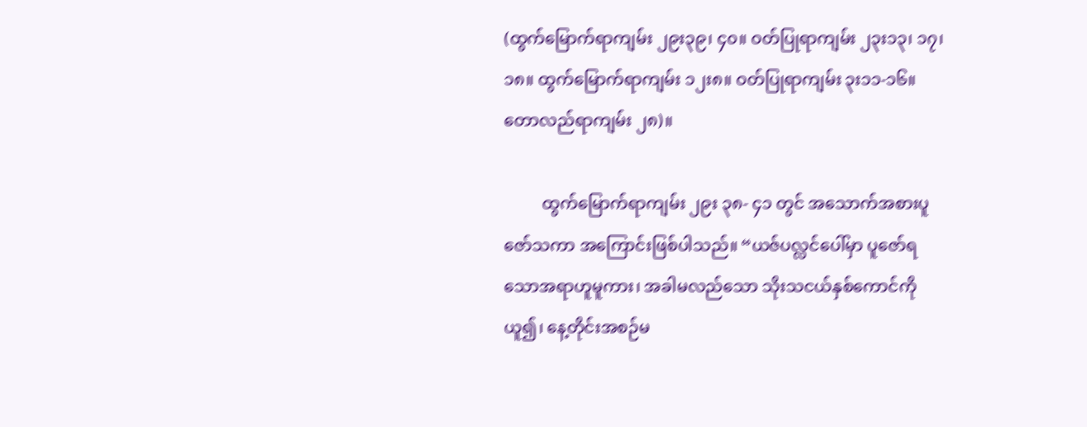(ထွက်မြောက်ရာကျမ်း ၂၉း၃၉၊ ၄၀။ ဝတ်ပြုရာကျမ်း ၂၃း၁၃၊ ၁၇၊ ၁၈။ ထွက်မြောက်ရာကျမ်း ၁၂း၈။ ဝတ်ပြုရာကျမ်း ၃း၁၁-၁၆။ တောလည်ရာကျမ်း ၂၈)။

         ထွက်မြောက်ရာကျမ်း ၂၉း ၃၈- ၄၁ တွင် အသောက်အစားပူဇော်သကာ အကြောင်းဖြစ်ပါသည်။ “ယဇ်ပလ္လင်ပေါ်မှာ ပူဇော်ရသောအရာဟူမူကား၊ အခါမလည်သော သိုးသငယ်နှစ်ကောင်ကို ယူ၍၊ နေ့တိုင်းအစဉ်မ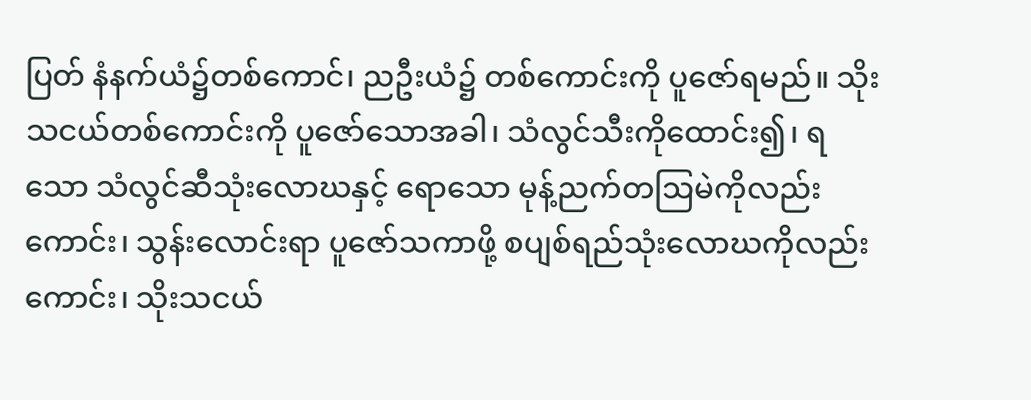ပြတ် နံနက်ယံ၌တစ်ကောင်၊ ညဦးယံ၌ တစ်ကောင်းကို ပူဇော်ရမည်။ သိုးသငယ်တစ်ကောင်းကို ပူဇော်သောအခါ၊ သံလွင်သီးကိုထောင်း၍၊ ရသော သံလွင်ဆီသုံးလောဃနှင့် ရောသော မုန့်ညက်တဩမဲကိုလည်းကောင်း၊ သွန်းလောင်းရာ ပူဇော်သကာဖို့ စပျစ်ရည်သုံးလောဃကိုလည်းကောင်း၊ သိုးသငယ်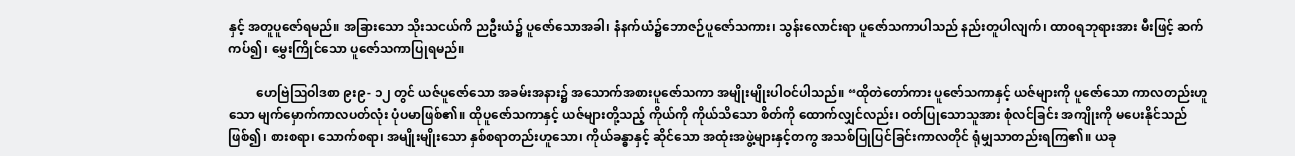နှင့် အတူပူဇော်ရမည်။ အခြားသော သိုးသငယ်ကိ ညဦးယံ၌ ပူဇော်သောအခါ၊ နံနက်ယံ၌ဘောဇဉ်ပူဇော်သကား၊ သွန်းလောင်းရာ ပူဇော်သကာပါသည် နည်းတူပါလျက်၊ ထာ၀ရဘုရားအား မီးဖြင့် ဆက်ကပ်၍၊ မွှေးကြိုင်သော ပူဇော်သကာပြုရမည်။

         ဟေဗြဲဩဝါဒစာ ၉း၉- ၁၂ တွင် ယဇ်ပူဇော်သော အခမ်းအနား၌ အသောက်အစားပူဇော်သကာ အမျိုးမျိုးပါဝင်ပါသည်။ “ထိုတဲတော်ကား ပူဇော်သကာနှင့် ယဇ်များကို ပူဇော်သော ကာလတည်းဟူသော မျက်မှောက်ကာလပတ်လုံး ပုံပမာဖြစ်၏။ ထိုပူဇော်သကာနှင့် ယဇ်များတို့သည့် ကိုယ်ကို ကိုယ်သိသော စိတ်ကို ထောက်လျှင်လည်း၊ ဝတ်ပြုသောသူအား စုံလင်ခြင်း အကျိုးကို မပေးနိုင်သည်ဖြစ်၍၊ စားစရာ၊ သောက်စရာ၊ အမျိုးမျိုးသော နှစ်စရာတည်းဟူသော၊ ကိုယ်ခန္ဓာနှင့် ဆိုင်သော အထုံးအဖွဲ့များနှင့်တကွ အသစ်ပြုပြင်ခြင်းကာလတိုင် ရုံမျှသာတည်းရကြ၏။ ယခု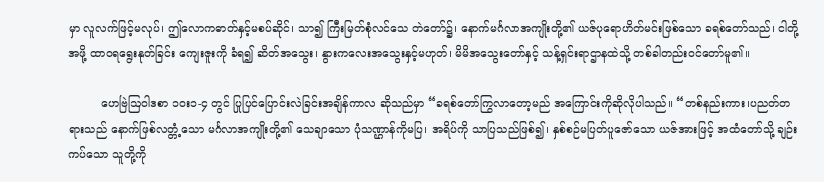မှာ လူလက်ဖြင့်မလုပ်၊ ဤလောကဓာတ်နှင့်မစပ်ဆိုင်၊ သာ၍ ကြီးမြတ်စုံလင်သေ တဲတော်၌၊ နောက်မင်္ဂလာအကျိုးတို့၏ ယဇ်ပုရောဟိတ်မင်းဖြစ်သော ခရစ်တော်သည်၊ ငါတို့အဖို့ ထာ၀ရရွေးနုတ်ခြင်း ကျေးဇူးကို ခံရ၍ ဆိတ်အသွေး၊ နွားကလေးအသွေးနှင့်မဟုတ်၊ မိမိအသွေးတော်နှင့် သန့်ရှင်းရာဌာနထဲသို့ တစ်ခါတည်းဝင်တော်မူ၏။

         ဟေဗြဲဩဝါဒစာ ၁ဝး၁-၄ တွင် ပြုပြင်ပြောင်းလဲခြင်းအချိန်ကာလ ဆိုသည်မှာ “ခရစ်တော်ကြွလာတော့မည် အကြောင်းကိုဆိုလိုပါသည်။ “တစ်နည်းကား၊ပညတ်တရားသည် နောက်ဖြစ်လတ္တံ့သော မင်္ဂလာအကျိုးတို့၏ သေချာသော ပုံသဏ္ဌာန်ကိုမပြ၊ အရိပ်ကို သာပြသည်ဖြစ်၍၊ နှစ်စဉ်မပြတ်ပူဇော်သော ယဇ်အားဖြင့် အထံတော်သို့ ချဉ်းကပ်သော သူတို့ကို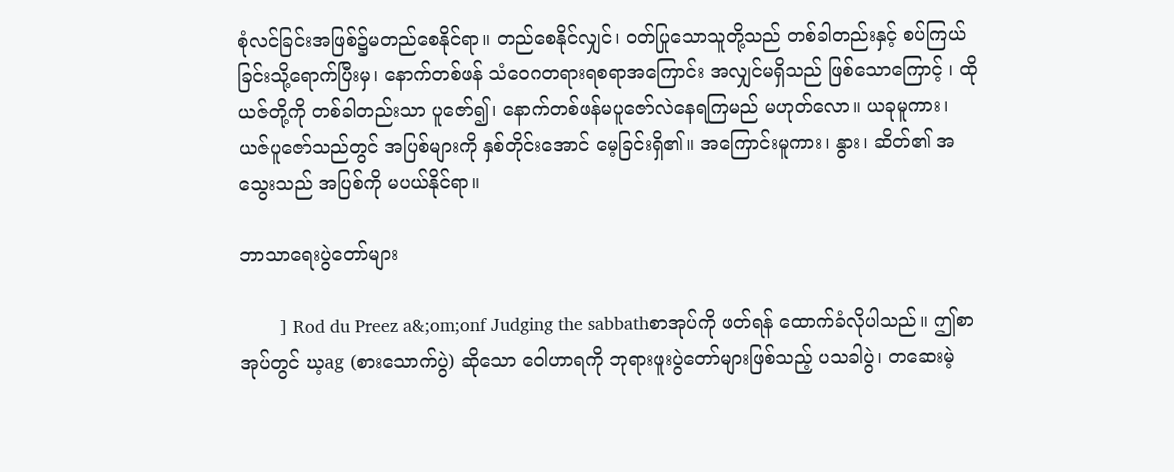စုံလင်ခြင်းအဖြစ်၌မတည်စေနိုင်ရာ။ တည်စေနိုင်လျှင်၊ ဝတ်ပြုသောသူတို့သည် တစ်ခါတည်းနှင့် စပ်ကြယ်ခြင်းသို့ရောက်ပြီးမှ၊ နောက်တစ်ဖန် သံဝေဂတရားရစရာအကြောင်း အလျှင်မရှိသည် ဖြစ်သောကြောင့် ၊ ထိုယဇ်တို့ကို တစ်ခါတည်းသာ ပူဇော်၍၊ နောက်တစ်ဖန်မပူဇော်လဲနေရကြမည် မဟုတ်လော။ ယခုမူကား၊ ယဇ်ပူဇော်သည်တွင် အပြစ်များကို နှစ်တိုင်းအောင် မေ့ခြင်းရှိ၏။ အကြောင်းမူကား၊ နွား၊ ဆိတ်၏ အသွေးသည် အပြစ်ကို မပယ်နိုင်ရာ။

ဘာသာရေးပွဲတော်များ

        ] Rod du Preez a&;om;onf Judging the sabbathစာအုပ်ကို ဖတ်ရန် ထောက်ခံလိုပါသည်။ ဤစာအုပ်တွင် ဃ့ag (စားသောက်ပွဲ) ဆိုသော ဝေါဟာရကို ဘုရားဖူးပွဲတော်များဖြစ်သည့် ပသခါပွဲ၊ တဆေးမဲ့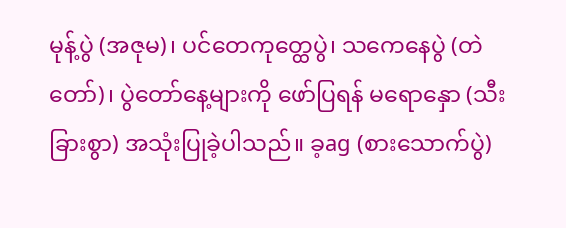မုန့်ပွဲ (အဇုမ)၊ ပင်တေကုတ္ထေပွဲ၊ သကေနေပွဲ (တဲတော်)၊ ပွဲတော်နေ့များကို ဖော်ပြရန် မရောနှော (သီးခြားစွာ) အသုံးပြုခဲ့ပါသည်။ ခ့ag (စားသောက်ပွဲ)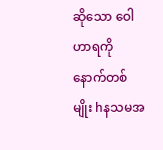ဆိုသော ဝေါဟာရကို နောက်တစ်မျိုး hနသမအ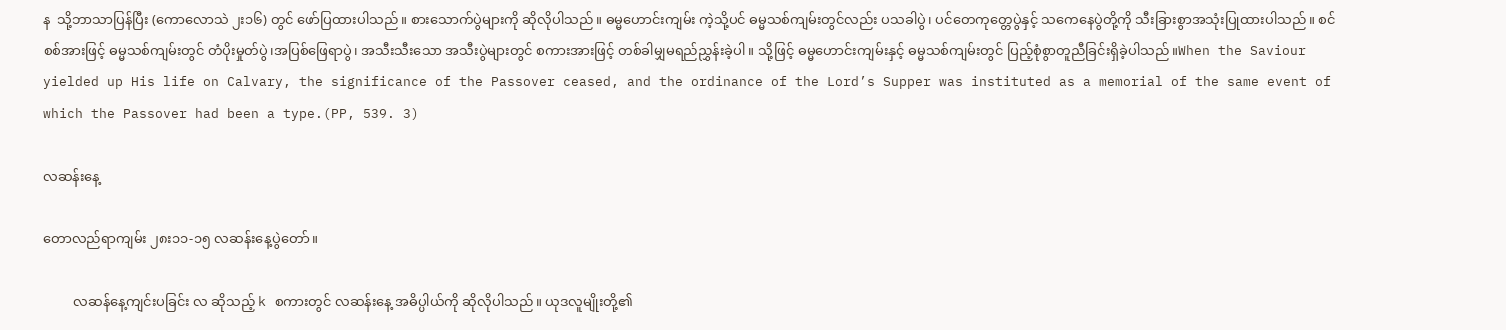န  သို့ဘာသာပြန်ပြီး (ကောလောသဲ ၂း၁၆) တွင် ဖော်ပြထားပါသည်။ စားသောက်ပွဲများကို ဆိုလိုပါသည်။ ဓမ္မဟောင်းကျမ်း ကဲ့သို့ပင် ဓမ္မသစ်ကျမ်းတွင်လည်း ပသခါပွဲ၊ ပင်တေကုတ္တေပွဲနှင့် သကေနေပွဲတို့ကို သီးခြားစွာအသုံးပြုထားပါသည်။ စင်စစ်အားဖြင့် ဓမ္မသစ်ကျမ်းတွင် တံပိုးမှုတ်ပွဲ၊အပြစ်ဖြေရာပွဲ၊ အသီးသီးသော အသီးပွဲများတွင် စကားအားဖြင့် တစ်ခါမျှမရည်ညွှန်းခဲ့ပါ။ သို့ဖြင့် ဓမ္မဟောင်းကျမ်းနှင့် ဓမ္မသစ်ကျမ်းတွင် ပြည့်စုံစွာတူညီခြင်းရှိခဲ့ပါသည်။When the Saviour yielded up His life on Calvary, the significance of the Passover ceased, and the ordinance of the Lord’s Supper was instituted as a memorial of the same event of which the Passover had been a type.(PP, 539. 3)

လဆန်းနေ့

တောလည်ရာကျမ်း ၂၈း၁၁-၁၅ လဆန်းနေ့ပွဲတော်။

         လဆန်နေ့ကျင်းပခြင်း လ ဆိုသည့် k စကားတွင် လဆန်းနေ့ အဓိပ္ပါယ်ကို ဆိုလိုပါသည်။ ယုဒလူမျိုးတို့၏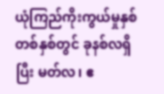ယုံကြည်ကိုးကွယ်မှုနှစ်တစ်နှစ်တွင် ခုနစ်လရှိပြီး မတ်လ၊ ဧ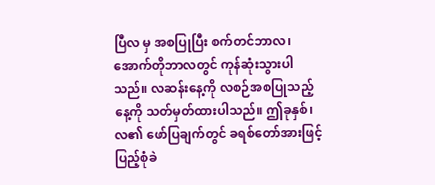ပြီလ မှ အစပြုပြီး စက်တင်ဘာလ၊ အောက်တိုဘာလတွင် ကုန်ဆုံးသွားပါသည်။ လဆန်းနေ့ကို လစဉ်အစပြုသည့် နေ့ကို သတ်မှတ်ထားပါသည်။ ဤခုနှစ်၊ လ၏ ဖော်ပြချက်တွင် ခရစ်တော်အားဖြင့် ပြည့်စုံခဲ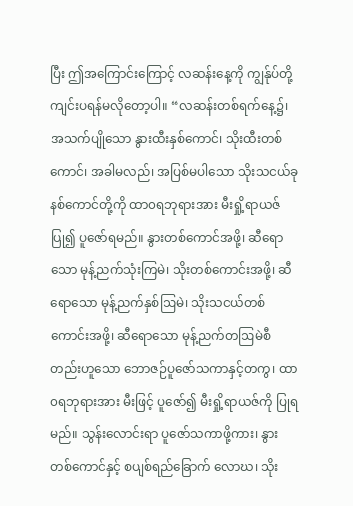ပြီး ဤအကြောင်းကြောင့် လဆန်းနေ့ကို ကျွန်ုပ်တို့ ကျင်းပရန်မလိုတော့ပါ။ “လဆန်းတစ်ရက်နေ့၌၊ အသက်ပျိုသော နွားထီးနှစ်ကောင်၊ သိုးထီးတစ်ကောင်၊ အခါမလည်၊ အပြစ်မပါသော သိုးသငယ်ခုနစ်ကောင်တို့ကို ထာ၀ရဘုရားအား မီးရှို့ရာယဇ်ပြု၍ ပူဇော်ရမည်။ နွားတစ်ကောင်အဖို့၊ ဆီရောသော မုန့်ညက်သုံးကြမဲ၊ သိုးတစ်ကောင်းအဖို့၊ ဆီရောသော မုန့်ညက်နှစ်ဩမဲ၊ သိုးသငယ်တစ်ကောင်းအဖို့၊ ဆီရောသော မုန့်ညက်တဩမဲစီတည်းဟူသော ဘောဇဉ်ပူဇော်သကာနှင့်တကွ၊ ထာ၀ရဘုရားအား မီးဖြင့် ပူဇော်၍ မီးရှို့ရာယဇ်ကို ပြုရမည်။ သွန်းလောင်းရာ ပူဇော်သကာဖို့ကား၊ နွားတစ်ကောင်နှင့် စပျစ်ရည်ခြောက် လောဃ၊ သိုး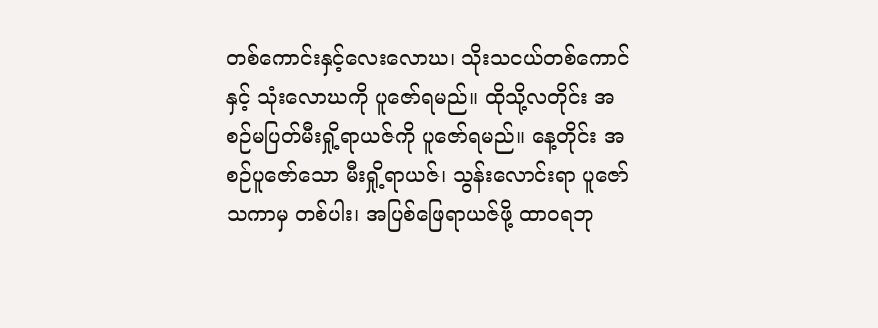တစ်ကောင်းနှင့်လေးလောဃ၊ သိုးသငယ်တစ်ကောင်နှင့် သုံးလောဃကို ပူဇော်ရမည်။ ထိုသို့လတိုင်း အစဉ်မပြတ်မီးရှို့ရာယဇ်ကို ပူဇော်ရမည်။ နေ့တိုင်း အစဉ်ပူဇော်သော မီးရှို့ရာယဇ်၊ သွန်းလောင်းရာ ပူဇော်သကာမှ တစ်ပါး၊ အပြစ်ဖြေရာယဇ်ဖို့ ထာ၀ရဘု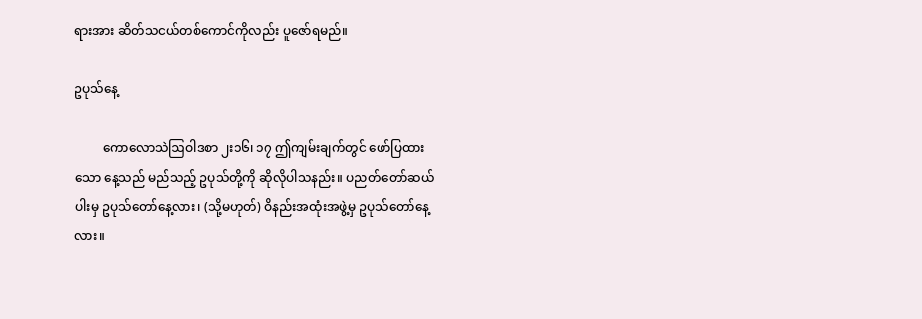ရားအား ဆိတ်သငယ်တစ်ကောင်ကိုလည်း ပူဇော်ရမည်။

ဥပုသ်နေ့

         ကောလောသဲဩဝါဒစာ ၂း၁၆၊ ၁၇ ဤကျမ်းချက်တွင် ဖော်ပြထားသော နေ့သည် မည်သည့် ဥပုသ်တို့ကို ဆိုလိုပါသနည်း။ ပညတ်တော်ဆယ်ပါးမှ ဥပုသ်တော်နေ့လား၊ (သို့မဟုတ်) ဝိနည်းအထုံးအဖွဲ့မှ ဥပုသ်တော်နေ့လား။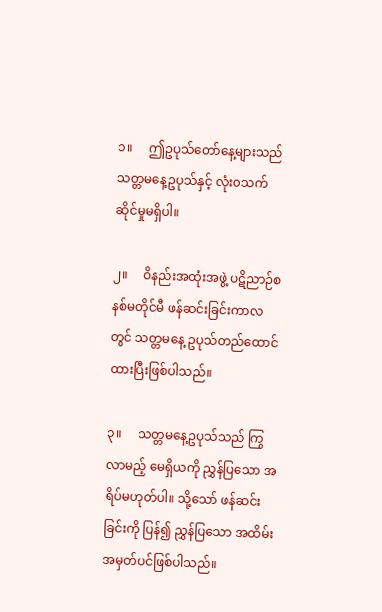၁။     ဤဥပုသ်တော်နေ့များသည် သတ္တမနေ့ဥပုသ်နှင့် လုံး၀သက်ဆိုင်မှုမရှိပါ။

၂။     ဝိနည်းအထုံးအဖွဲ့ ပဋိညာဉ်စနစ်မတိုင်မီ ဖန်ဆင်းခြင်းကာလတွင် သတ္တမနေ့ ဥပုသ်တည်ထောင်ထားပြီးဖြစ်ပါသည်။

၃။     သတ္တမနေ့ဥပုသ်သည် ကြွလာမည့် မေရှိယကို ညွှန်ပြသော အရိပ်မဟုတ်ပါ။ သို့သော် ဖန်ဆင်းခြင်းကို ပြန်၍ ညွှန်ပြသော အထိမ်းအမှတ်ပင်ဖြစ်ပါသည်။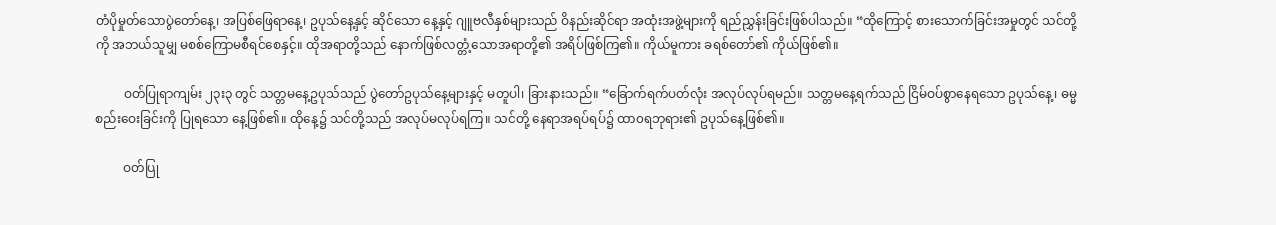တံပိုမှုတ်သောပွဲတော်နေ့၊ အပြစ်ဖြေရာနေ့၊ ဥပုသ်နေ့နှင့် ဆိုင်သော နေ့နှင့် ဂျူဗလီနှစ်များသည် ဝိနည်းဆိုင်ရာ အထုံးအဖွဲ့များကို ရည်ညွှန်းခြင်းဖြစ်ပါသည်။ “ထိုကြောင့် စားသောက်ခြင်းအမှုတွင် သင်တို့ကို အဘယ်သူမျှ မစစ်ကြောမစီရင်စေနှင့်။ ထိုအရာတို့သည် နောက်ဖြစ်လတ္တံ့သောအရာတို့၏ အရိပ်ဖြစ်ကြ၏။ ကိုယ်မူကား ခရစ်တော်၏ ကိုယ်ဖြစ်၏။

         ဝတ်ပြုရာကျမ်း ၂၃း၃ တွင် သတ္တမနေ့ဥပုသ်သည် ပွဲတော်ဥပုသ်နေ့များနှင့် မတူပါ၊ ခြားနားသည်။ “ခြောက်ရက်ပတ်လုံး အလုပ်လုပ်ရမည်။ သတ္တမနေ့ရက်သည် ငြိမ်ဝပ်စွာနေရသော ဥပုသ်နေ့၊ ဓမ္မစည်းဝေးခြင်းကို ပြုရသော နေ့ဖြစ်၏။ ထိုနေ့၌ သင်တို့သည် အလုပ်မလုပ်ရကြ။ သင်တို့ နေရာအရပ်ရပ်၌ ထာ၀ရဘုရား၏ ဥပုသ်နေ့ဖြစ်၏။

         ဝတ်ပြု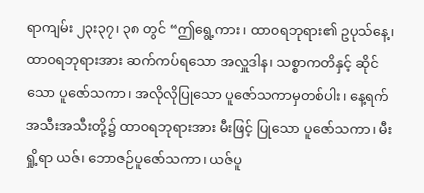ရာကျမ်း ၂၃း၃၇၊ ၃၈ တွင် “ဤရွေ့ကား၊ ထာ၀ရဘုရား၏ ဥပုသ်နေ့၊ ထာ၀ရဘုရားအား ဆက်ကပ်ရသော အလှူဒါန၊ သစ္စာကတိနှင့် ဆိုင်သော ပူဇော်သကာ၊ အလိုလိုပြုသော ပူဇော်သကာမှတစ်ပါး၊ နေ့ရက်အသီးအသီးတို့၌ ထာ၀ရဘုရားအား မီးဖြင့် ပြုသော ပူဇော်သကာ၊ မီးရှို့ရာ ယဇ်၊ ဘောဇဉ်ပူဇော်သကာ၊ ယဇ်ပူ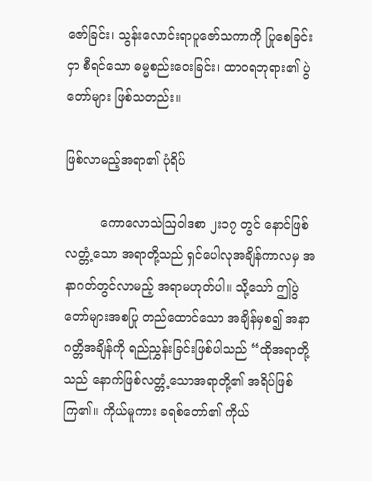ဇော်ခြင်း၊ သွန်းလောင်းရာပူဇော်သကာကို ပြုစေခြင်းငှာ စီရင်သော ဓမ္မစည်းဝေးခြင်း၊ ထာ၀ရဘုရား၏ ပွဲတော်များ ဖြစ်သတည်း။

ဖြစ်လာမည့်အရာ၏ ပုံရိပ်

         ကောလောသဲဩဝါဒစာ ၂း၁၇ တွင် နောင်ဖြစ်လတ္တံ့သော အရာတို့သည် ရှင်ပေါလုအချိန်ကာလမှ အနာဂတ်တွင်လာမည့် အရာမဟုတ်ပါ။ သို့သော် ဤပွဲတော်များအစပြု တည်ထောင်သော အချိန်မှစ၍ အနာဂတ္တိအချိန်ကို ရည်ညွှန်းခြင်းဖြစ်ပါသည် “ထိုအရာတို့သည် နောက်ဖြစ်လတ္တံ့သောအရာတို့၏ အရိပ်ဖြစ်ကြ၏။ ကိုယ်မူကား ခရစ်တော်၏ ကိုယ်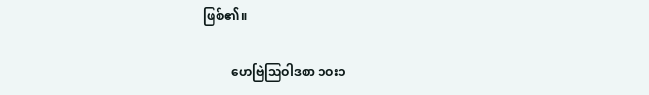ဖြစ်၏။

         ဟေဗြဲဩဝါဒစာ ၁ဝး၁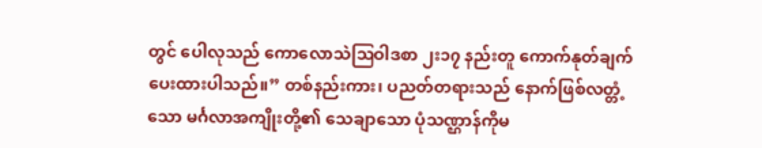တွင် ပေါလုသည် ကောလောသဲဩဝါဒစာ ၂း၁၇ နည်းတူ ကောက်နုတ်ချက်ပေးထားပါသည်။” တစ်နည်းကား၊ ပညတ်တရားသည် နောက်ဖြစ်လတ္တံ့သော မင်္ဂလာအကျိုးတို့၏ သေချာသော ပုံသဏ္ဌာန်ကိုမ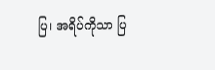ပြ၊ အရိပ်ကိုသာ ပြ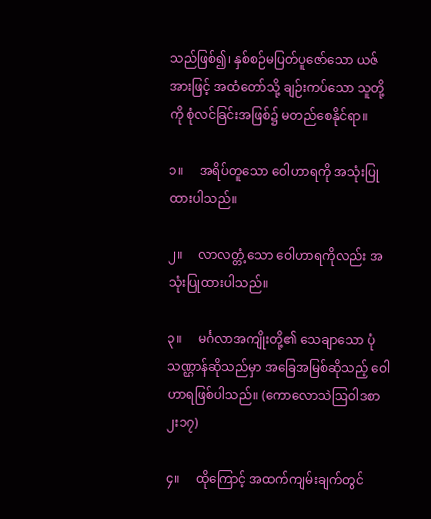သည်ဖြစ်၍၊ နှစ်စဉ်မပြတ်ပူဇော်သော ယဇ်အားဖြင့် အထံတော်သို့ ချဉ်းကပ်သော သူတို့ကို စုံလင်ခြင်းအဖြစ်၌ မတည်စေနိုင်ရာ။

၁။     အရိပ်တူသော ဝေါဟာရကို အသုံးပြုထားပါသည်။

၂။     လာလတ္တံ့သော ဝေါဟာရကိုလည်း အသုံးပြုထားပါသည်။

၃။     မင်္ဂလာအကျိုးတို့၏ သေချာသော ပုံသဏ္ဌာန်ဆိုသည်မှာ အခြေအမြစ်ဆိုသည့် ဝေါဟာရဖြစ်ပါသည်။ (ကောလောသဲဩဝါဒစာ ၂း၁၇)

၄။     ထိုကြောင့် အထက်ကျမ်းချက်တွင်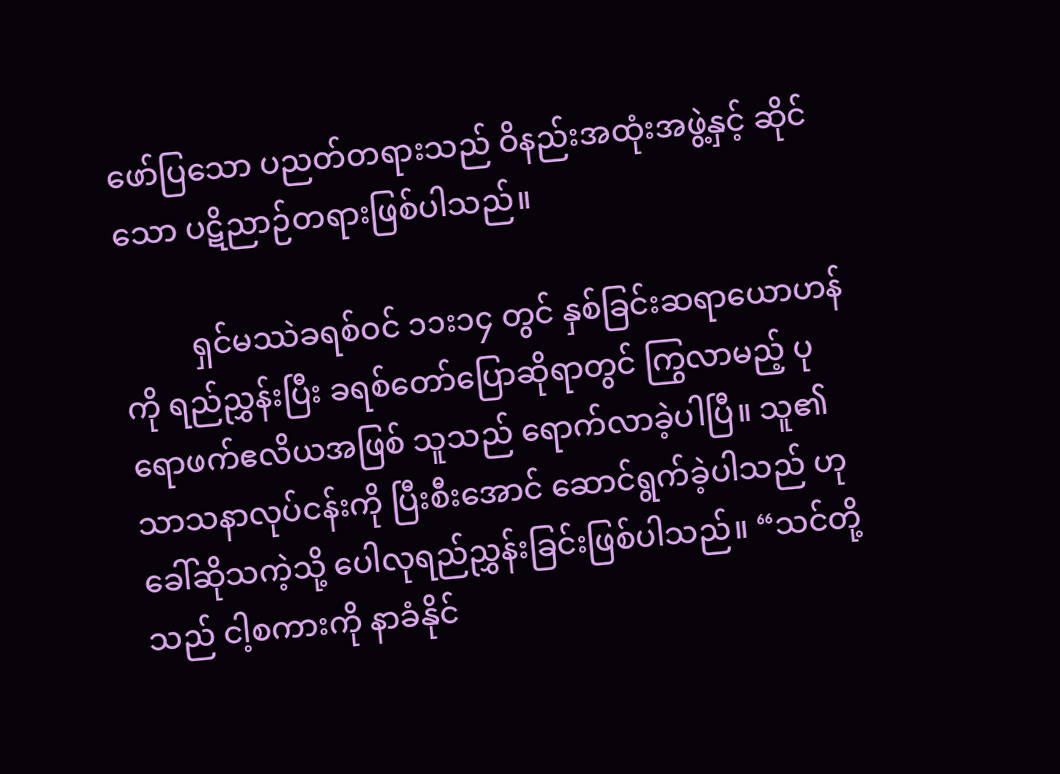ဖော်ပြသော ပညတ်တရားသည် ဝိနည်းအထုံးအဖွဲ့နှင့် ဆိုင်သော ပဋိညာဉ်တရားဖြစ်ပါသည်။

         ရှင်မဿဲခရစ်ဝင် ၁၁း၁၄ တွင် နှစ်ခြင်းဆရာယောဟန်ကို ရည်ညွှန်းပြီး ခရစ်တော်ပြောဆိုရာတွင် ကြွလာမည့် ပုရောဖက်ဧလိယအဖြစ် သူသည် ရောက်လာခဲ့ပါပြီ။ သူ၏ သာသနာလုပ်ငန်းကို ပြီးစီးအောင် ဆောင်ရွက်ခဲ့ပါသည် ဟု ခေါ်ဆိုသကဲ့သို့ ပေါလုရည်ညွှန်းခြင်းဖြစ်ပါသည်။ “သင်တို့သည် ငါ့စကားကို နာခံနိုင်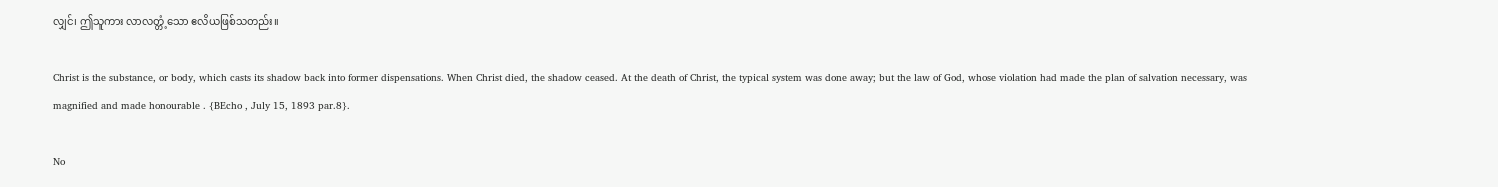လျှင်၊ ဤသူကား လာလတ္တံ့သော ဧလိယဖြစ်သတည်း။

Christ is the substance, or body, which casts its shadow back into former dispensations. When Christ died, the shadow ceased. At the death of Christ, the typical system was done away; but the law of God, whose violation had made the plan of salvation necessary, was magnified and made honourable . {BEcho , July 15, 1893 par.8}.

No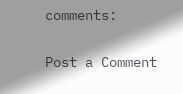comments:

Post a Comment